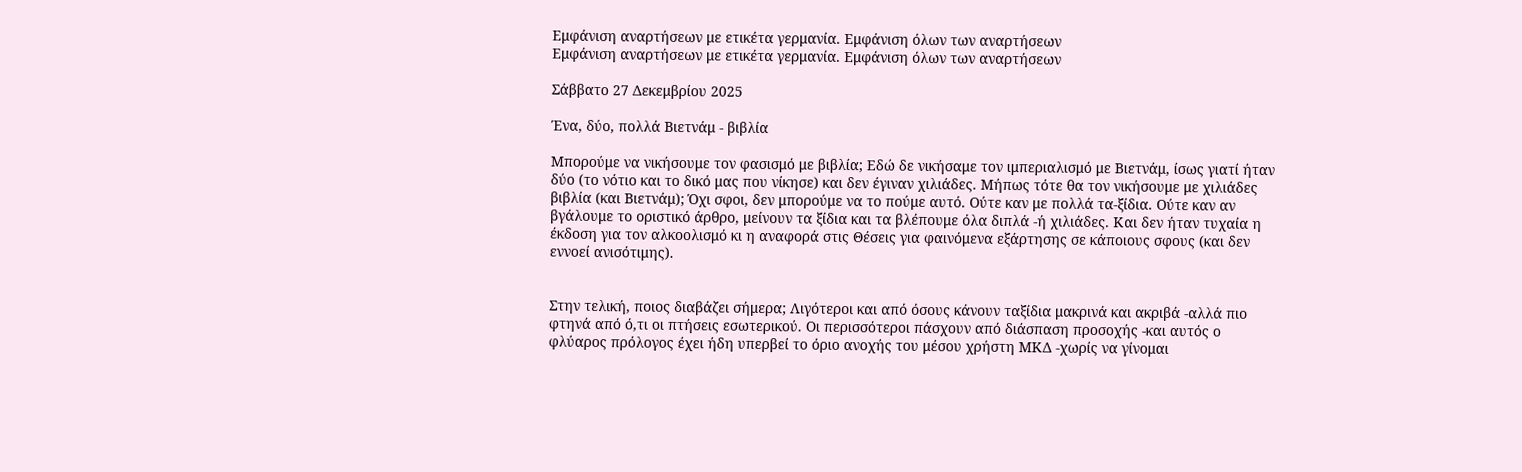Εμφάνιση αναρτήσεων με ετικέτα γερμανία. Εμφάνιση όλων των αναρτήσεων
Εμφάνιση αναρτήσεων με ετικέτα γερμανία. Εμφάνιση όλων των αναρτήσεων

Σάββατο 27 Δεκεμβρίου 2025

Ένα, δύο, πολλά Βιετνάμ - βιβλία

Μπορούμε να νικήσουμε τον φασισμό με βιβλία; Εδώ δε νικήσαμε τον ιμπεριαλισμό με Βιετνάμ, ίσως γιατί ήταν δύο (το νότιο και το δικό μας που νίκησε) και δεν έγιναν χιλιάδες. Μήπως τότε θα τον νικήσουμε με χιλιάδες βιβλία (και Βιετνάμ); Όχι σφοι, δεν μπορούμε να το πούμε αυτό. Ούτε καν με πολλά τα-ξίδια. Ούτε καν αν βγάλουμε το οριστικό άρθρο, μείνουν τα ξίδια και τα βλέπουμε όλα διπλά -ή χιλιάδες. Και δεν ήταν τυχαία η έκδοση για τον αλκοολισμό κι η αναφορά στις Θέσεις για φαινόμενα εξάρτησης σε κάποιους σφους (και δεν εννοεί ανισότιμης).


Στην τελική, ποιος διαβάζει σήμερα; Λιγότεροι και από όσους κάνουν ταξίδια μακρινά και ακριβά -αλλά πιο φτηνά από ό,τι οι πτήσεις εσωτερικού. Οι περισσότεροι πάσχουν από διάσπαση προσοχής -και αυτός ο φλύαρος πρόλογος έχει ήδη υπερβεί το όριο ανοχής του μέσου χρήστη ΜΚΔ -χωρίς να γίνομαι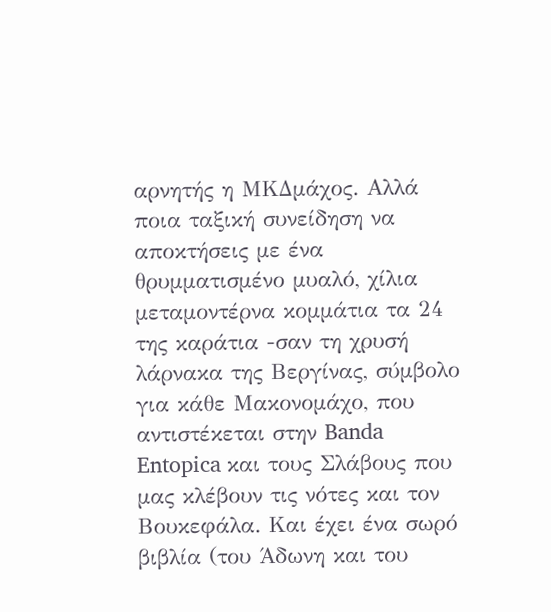αρνητής η ΜΚΔμάχος. Αλλά ποια ταξική συνείδηση να αποκτήσεις με ένα θρυμματισμένο μυαλό, χίλια μεταμοντέρνα κομμάτια τα 24 της καράτια -σαν τη χρυσή λάρνακα της Βεργίνας, σύμβολο για κάθε Μακονομάχο, που αντιστέκεται στην Banda Entopica και τους Σλάβους που μας κλέβουν τις νότες και τον Βουκεφάλα. Και έχει ένα σωρό βιβλία (του Άδωνη και του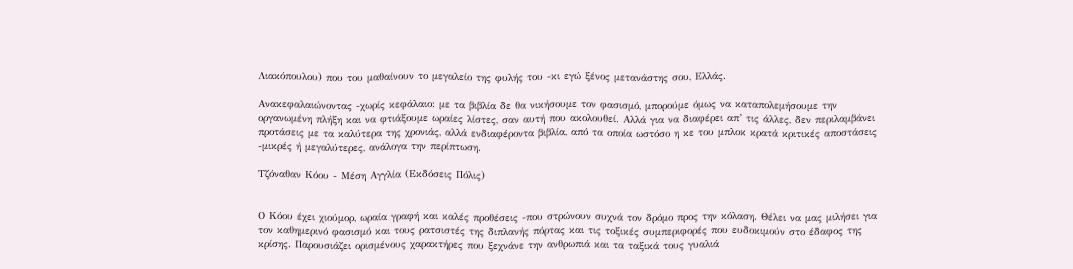Λιακόπουλου) που του μαθαίνουν το μεγαλείο της φυλής του -κι εγώ ξένος μετανάστης σου, Ελλάς.

Ανακεφαλαιώνοντας -χωρίς κεφάλαιο: με τα βιβλία δε θα νικήσουμε τον φασισμό, μπορούμε όμως να καταπολεμήσουμε την οργανωμένη πλήξη και να φτιάξουμε ωραίες λίστες, σαν αυτή που ακολουθεί. Αλλά για να διαφέρει απ’ τις άλλες, δεν περιλαμβάνει προτάσεις με τα καλύτερα της χρονιάς, αλλά ενδιαφέροντα βιβλία, από τα οποία ωστόσο η κε του μπλοκ κρατά κριτικές αποστάσεις -μικρές ή μεγαλύτερες, ανάλογα την περίπτωση.

Τζόναθαν Κόου - Μέση Αγγλία (Εκδόσεις Πόλις)


Ο Κόου έχει χιούμορ, ωραία γραφή και καλές προθέσεις -που στρώνουν συχνά τον δρόμο προς την κόλαση. Θέλει να μας μιλήσει για τον καθημερινό φασισμό και τους ρατσιστές της διπλανής πόρτας και τις τοξικές συμπεριφορές που ευδοκιμούν στο έδαφος της κρίσης. Παρουσιάζει ορισμένους χαρακτήρες που ξεχνάνε την ανθρωπιά και τα ταξικά τους γυαλιά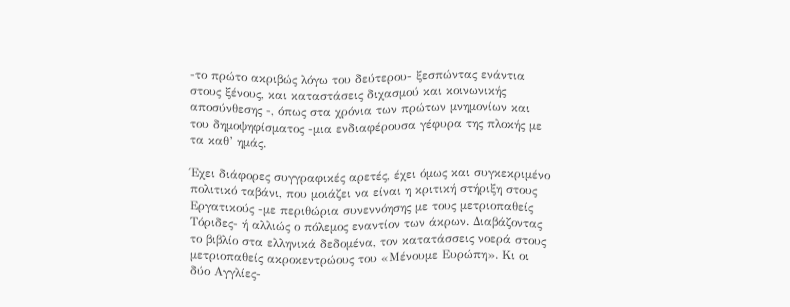-το πρώτο ακριβώς λόγω του δεύτερου- ξεσπώντας ενάντια στους ξένους, και καταστάσεις διχασμού και κοινωνικής αποσύνθεσης -, όπως στα χρόνια των πρώτων μνημονίων και του δημοψηφίσματος -μια ενδιαφέρουσα γέφυρα της πλοκής με τα καθ’ ημάς.

Έχει διάφορες συγγραφικές αρετές, έχει όμως και συγκεκριμένο πολιτικό ταβάνι, που μοιάζει να είναι η κριτική στήριξη στους Εργατικούς -με περιθώρια συνεννόησης με τους μετριοπαθείς Τόριδες- ή αλλιώς ο πόλεμος εναντίον των άκρων. Διαβάζοντας το βιβλίο στα ελληνικά δεδομένα, τον κατατάσσεις νοερά στους μετριοπαθείς ακροκεντρώους του «Μένουμε Ευρώπη». Κι οι δύο Αγγλίες-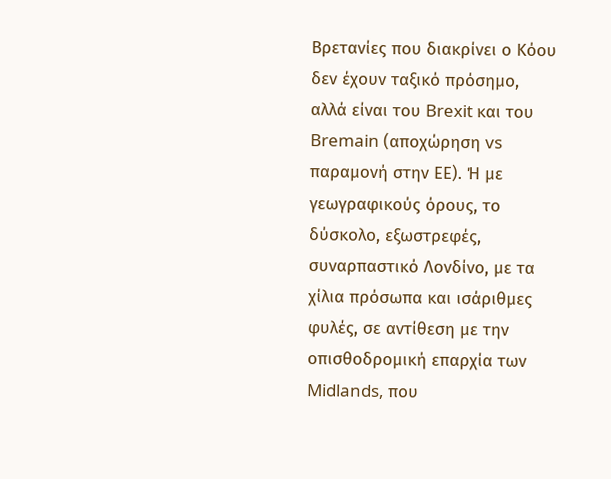Βρετανίες που διακρίνει ο Κόου δεν έχουν ταξικό πρόσημο, αλλά είναι του Brexit και του Bremain (αποχώρηση vs παραμονή στην ΕΕ). Ή με γεωγραφικούς όρους, το δύσκολο, εξωστρεφές, συναρπαστικό Λονδίνο, με τα χίλια πρόσωπα και ισάριθμες φυλές, σε αντίθεση με την οπισθοδρομική επαρχία των Midlands, που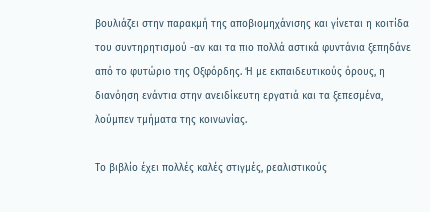βουλιάζει στην παρακμή της αποβιομηχάνισης και γίνεται η κοιτίδα του συντηρητισμού -αν και τα πιο πολλά αστικά φυντάνια ξεπηδάνε από το φυτώριο της Οξφόρδης. Ή με εκπαιδευτικούς όρους, η διανόηση ενάντια στην ανειδίκευτη εργατιά και τα ξεπεσμένα, λούμπεν τμήματα της κοινωνίας.

Το βιβλίο έχει πολλές καλές στιγμές, ρεαλιστικούς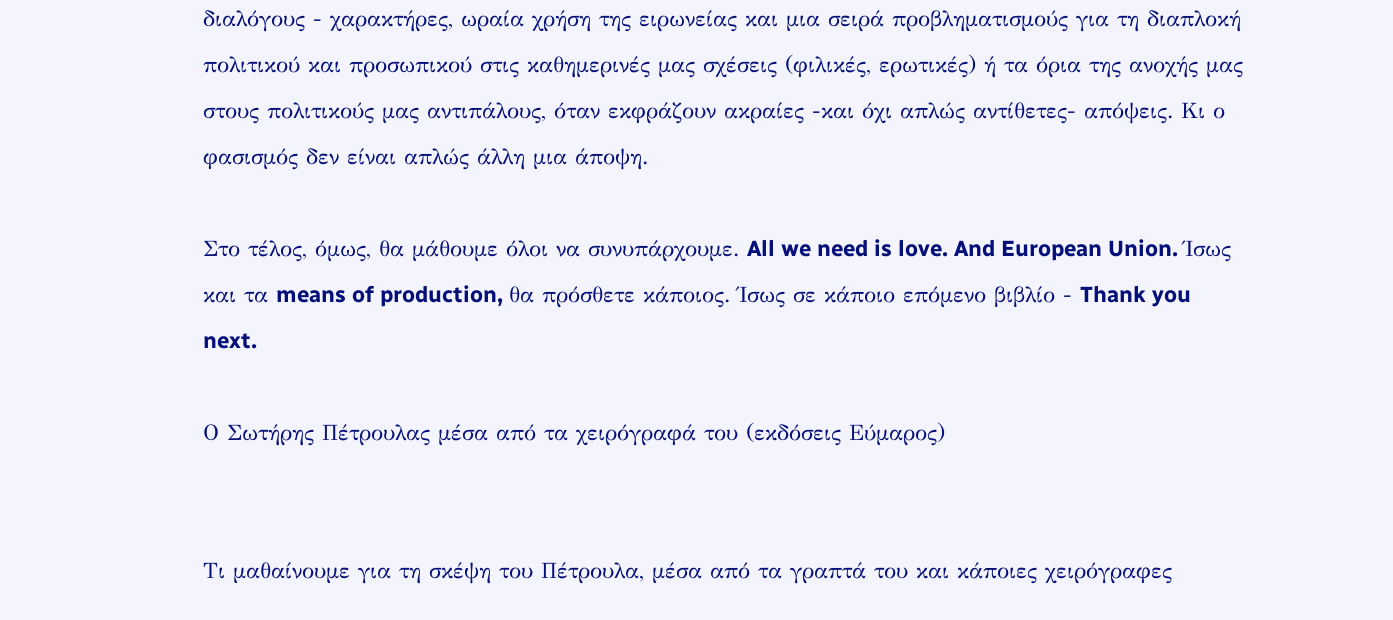διαλόγους - χαρακτήρες, ωραία χρήση της ειρωνείας και μια σειρά προβληματισμούς για τη διαπλοκή πολιτικού και προσωπικού στις καθημερινές μας σχέσεις (φιλικές, ερωτικές) ή τα όρια της ανοχής μας στους πολιτικούς μας αντιπάλους, όταν εκφράζουν ακραίες -και όχι απλώς αντίθετες- απόψεις. Κι ο φασισμός δεν είναι απλώς άλλη μια άποψη.

Στο τέλος, όμως, θα μάθουμε όλοι να συνυπάρχουμε. All we need is love. And European Union. Ίσως και τα means of production, θα πρόσθετε κάποιος. Ίσως σε κάποιο επόμενο βιβλίο - Thank you next.

Ο Σωτήρης Πέτρουλας μέσα από τα χειρόγραφά του (εκδόσεις Εύμαρος)


Τι μαθαίνουμε για τη σκέψη του Πέτρουλα, μέσα από τα γραπτά του και κάποιες χειρόγραφες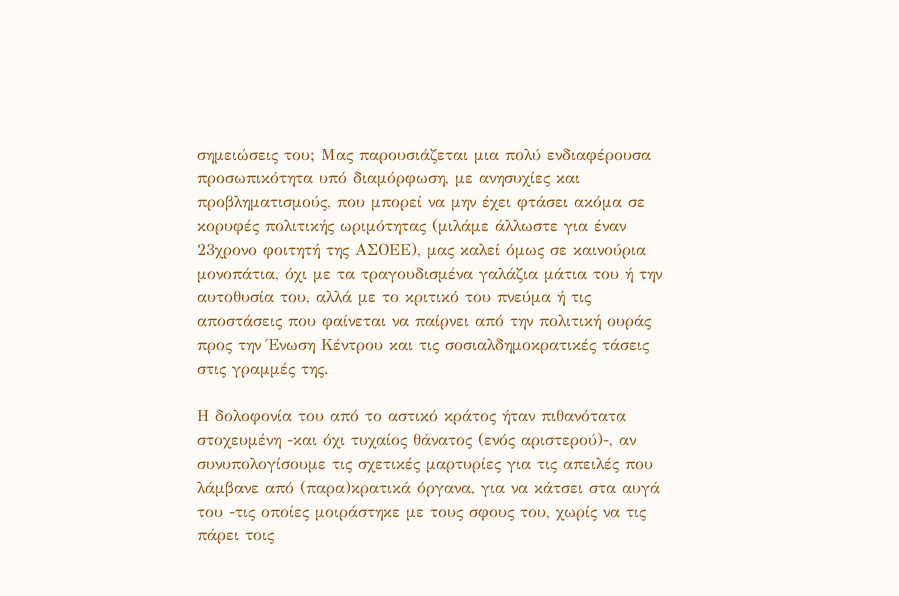σημειώσεις του; Μας παρουσιάζεται μια πολύ ενδιαφέρουσα προσωπικότητα υπό διαμόρφωση, με ανησυχίες και προβληματισμούς, που μπορεί να μην έχει φτάσει ακόμα σε κορυφές πολιτικής ωριμότητας (μιλάμε άλλωστε για έναν 23χρονο φοιτητή της ΑΣΟΕΕ), μας καλεί όμως σε καινούρια μονοπάτια, όχι με τα τραγουδισμένα γαλάζια μάτια του ή την αυτοθυσία του, αλλά με το κριτικό του πνεύμα ή τις αποστάσεις που φαίνεται να παίρνει από την πολιτική ουράς προς την Ένωση Κέντρου και τις σοσιαλδημοκρατικές τάσεις στις γραμμές της.

Η δολοφονία του από το αστικό κράτος ήταν πιθανότατα στοχευμένη -και όχι τυχαίος θάνατος (ενός αριστερού)-, αν συνυπολογίσουμε τις σχετικές μαρτυρίες για τις απειλές που λάμβανε από (παρα)κρατικά όργανα, για να κάτσει στα αυγά του -τις οποίες μοιράστηκε με τους σφους του, χωρίς να τις πάρει τοις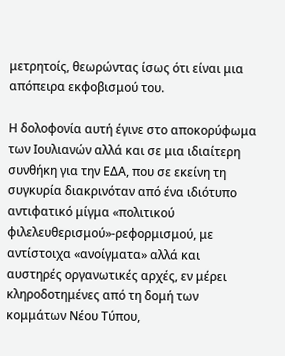μετρητοίς, θεωρώντας ίσως ότι είναι μια απόπειρα εκφοβισμού του.

Η δολοφονία αυτή έγινε στο αποκορύφωμα των Ιουλιανών αλλά και σε μια ιδιαίτερη συνθήκη για την ΕΔΑ, που σε εκείνη τη συγκυρία διακρινόταν από ένα ιδιότυπο αντιφατικό μίγμα «πολιτικού φιλελευθερισμού»-ρεφορμισμού, με αντίστοιχα «ανοίγματα» αλλά και αυστηρές οργανωτικές αρχές, εν μέρει κληροδοτημένες από τη δομή των κομμάτων Νέου Τύπου,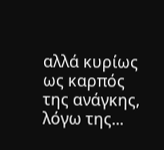αλλά κυρίως ως καρπός της ανάγκης, λόγω της...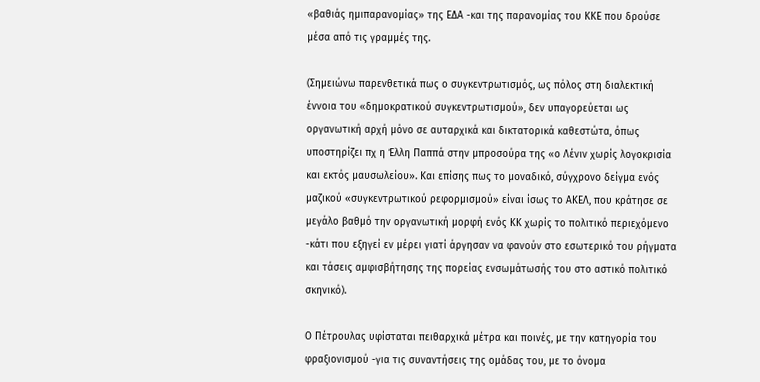«βαθιάς ημιπαρανομίας» της ΕΔΑ -και της παρανομίας του ΚΚΕ που δρούσε μέσα από τις γραμμές της.

(Σημειώνω παρενθετικά πως ο συγκεντρωτισμός, ως πόλος στη διαλεκτική έννοια του «δημοκρατικού συγκεντρωτισμού», δεν υπαγορεύεται ως οργανωτική αρχή μόνο σε αυταρχικά και δικτατορικά καθεστώτα, όπως υποστηρίζει πχ η Έλλη Παππά στην μπροσούρα της «ο Λένιν χωρίς λογοκρισία και εκτός μαυσωλείου». Και επίσης πως το μοναδικό, σύγχρονο δείγμα ενός μαζικού «συγκεντρωτικού ρεφορμισμού» είναι ίσως το ΑΚΕΛ, που κράτησε σε μεγάλο βαθμό την οργανωτική μορφή ενός ΚΚ χωρίς το πολιτικό περιεχόμενο -κάτι που εξηγεί εν μέρει γιατί άργησαν να φανούν στο εσωτερικό του ρήγματα και τάσεις αμφισβήτησης της πορείας ενσωμάτωσής του στο αστικό πολιτικό σκηνικό).

Ο Πέτρουλας υφίσταται πειθαρχικά μέτρα και ποινές, με την κατηγορία του φραξιονισμού -για τις συναντήσεις της ομάδας του, με το όνομα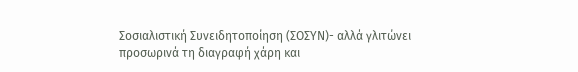Σοσιαλιστική Συνειδητοποίηση (ΣΟΣΥΝ)- αλλά γλιτώνει προσωρινά τη διαγραφή χάρη και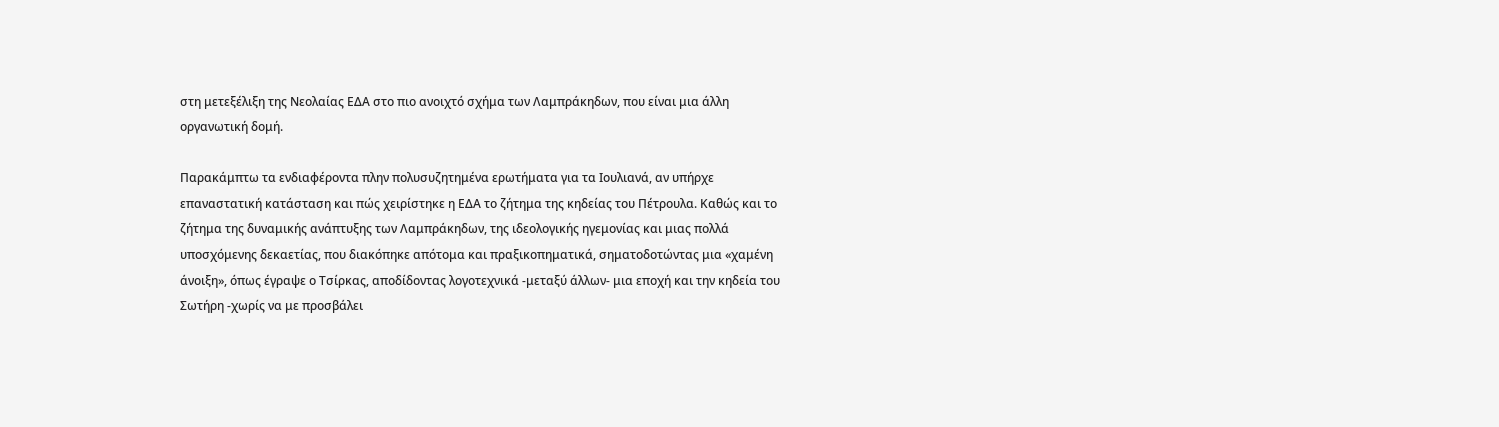στη μετεξέλιξη της Νεολαίας ΕΔΑ στο πιο ανοιχτό σχήμα των Λαμπράκηδων, που είναι μια άλλη οργανωτική δομή.

Παρακάμπτω τα ενδιαφέροντα πλην πολυσυζητημένα ερωτήματα για τα Ιουλιανά, αν υπήρχε επαναστατική κατάσταση και πώς χειρίστηκε η ΕΔΑ το ζήτημα της κηδείας του Πέτρουλα. Καθώς και το ζήτημα της δυναμικής ανάπτυξης των Λαμπράκηδων, της ιδεολογικής ηγεμονίας και μιας πολλά υποσχόμενης δεκαετίας, που διακόπηκε απότομα και πραξικοπηματικά, σηματοδοτώντας μια «χαμένη άνοιξη», όπως έγραψε ο Τσίρκας, αποδίδοντας λογοτεχνικά -μεταξύ άλλων- μια εποχή και την κηδεία του Σωτήρη -χωρίς να με προσβάλει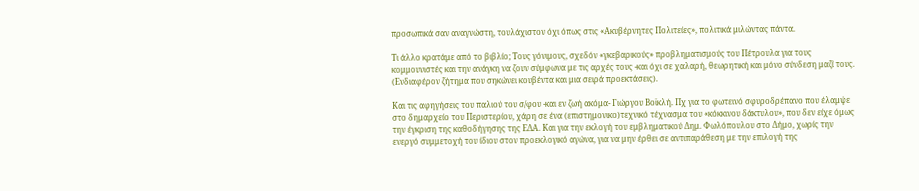προσωπικά σαν αναγνώστη, τουλάχιστον όχι όπως στις «Ακυβέρνητες Πολιτείες», πολιτικά μιλώντας πάντα.

Τι άλλο κρατάμε από το βιβλίο; Τους γόνιμους, σχεδόν «γκεβαρικούς» προβληματισμούς του Πέτρουλα για τους κομμουνιστές και την ανάγκη να ζουν σύμφωνα με τις αρχές τους -και όχι σε χαλαρή, θεωρητική και μόνο σύνδεση μαζί τους. (Ενδιαφέρον ζήτημα που σηκώνει κουβέντα και μια σειρά προεκτάσεις).

Και τις αφηγήσεις του παλιού του σ/φου -και εν ζωή ακόμα- Γιώργου Βοϊκλή. Πχ για το φωτεινό σφυροδρέπανο που έλαμψε στο δημαρχείο του Περιστερίου, χάρη σε ένα (επιστημονικο)τεχνικό τέχνασμα του «κόκκινου δάκτυλου», που δεν είχε όμως την έγκριση της καθοδήγησης της ΕΔΑ. Και για την εκλογή του εμβληματικού Δημ. Φωλόπουλου στο Δήμο, χωρίς την ενεργό συμμετοχή του ίδιου στον προεκλογικό αγώνα, για να μην έρθει σε αντιπαράθεση με την επιλογή της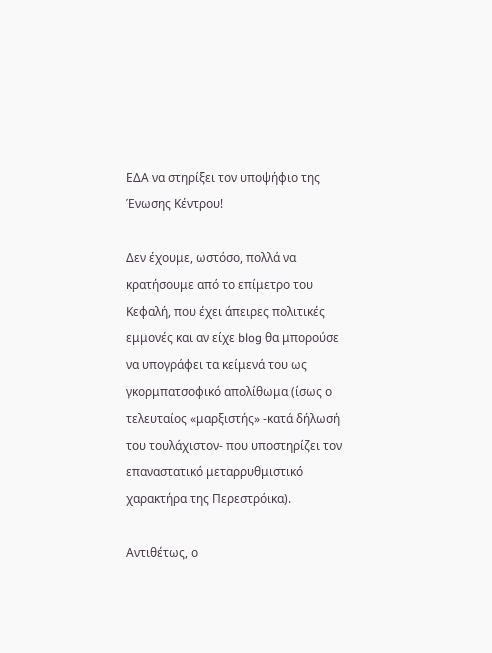ΕΔΑ να στηρίξει τον υποψήφιο της Ένωσης Κέντρου!

Δεν έχουμε, ωστόσο, πολλά να κρατήσουμε από το επίμετρο του Κεφαλή, που έχει άπειρες πολιτικές εμμονές και αν είχε blog θα μπορούσε να υπογράφει τα κείμενά του ως γκορμπατσοφικό απολίθωμα (ίσως ο τελευταίος «μαρξιστής» -κατά δήλωσή του τουλάχιστον- που υποστηρίζει τον επαναστατικό μεταρρυθμιστικό χαρακτήρα της Περεστρόικα).

Αντιθέτως, ο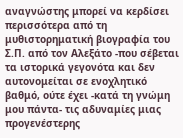αναγνώστης μπορεί να κερδίσει περισσότερα από τη μυθιστορηματική βιογραφία του Σ.Π. από τον Αλεξάτο -που σέβεται τα ιστορικά γεγονότα και δεν αυτονομείται σε ενοχλητικό βαθμό, ούτε έχει -κατά τη γνώμη μου πάντα- τις αδυναμίες μιας προγενέστερης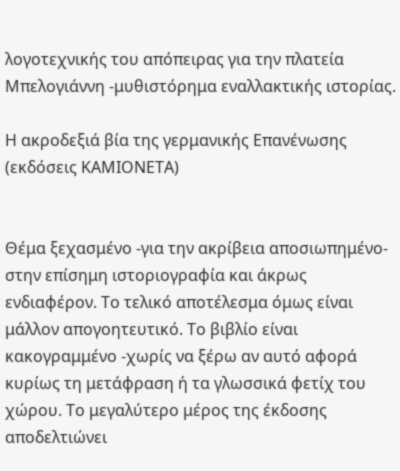λογοτεχνικής του απόπειρας για την πλατεία Μπελογιάννη -μυθιστόρημα εναλλακτικής ιστορίας.

Η ακροδεξιά βία της γερμανικής Επανένωσης (εκδόσεις ΚΑΜΙΟΝΕΤΑ)


Θέμα ξεχασμένο -για την ακρίβεια αποσιωπημένο- στην επίσημη ιστοριογραφία και άκρως ενδιαφέρον. Το τελικό αποτέλεσμα όμως είναι μάλλον απογοητευτικό. Το βιβλίο είναι κακογραμμένο -χωρίς να ξέρω αν αυτό αφορά κυρίως τη μετάφραση ή τα γλωσσικά φετίχ του χώρου. Το μεγαλύτερο μέρος της έκδοσης αποδελτιώνει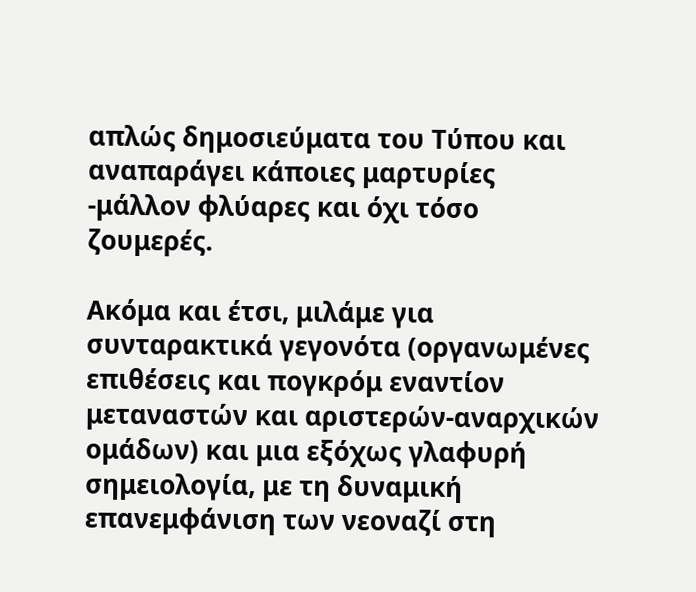απλώς δημοσιεύματα του Τύπου και αναπαράγει κάποιες μαρτυρίες -μάλλον φλύαρες και όχι τόσο ζουμερές.

Ακόμα και έτσι, μιλάμε για συνταρακτικά γεγονότα (οργανωμένες επιθέσεις και πογκρόμ εναντίον μεταναστών και αριστερών-αναρχικών ομάδων) και μια εξόχως γλαφυρή σημειολογία, με τη δυναμική επανεμφάνιση των νεοναζί στη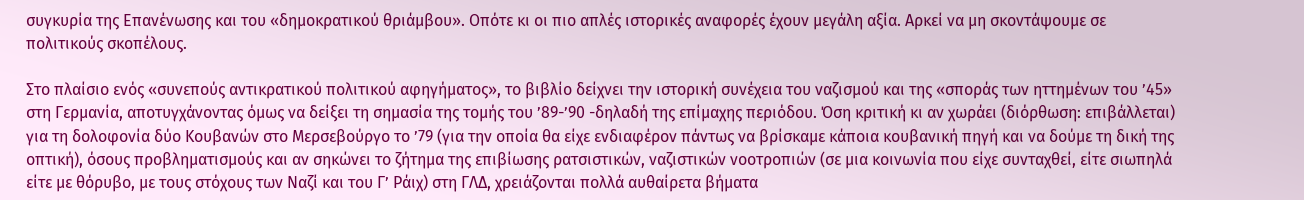συγκυρία της Επανένωσης και του «δημοκρατικού θριάμβου». Οπότε κι οι πιο απλές ιστορικές αναφορές έχουν μεγάλη αξία. Αρκεί να μη σκοντάψουμε σε πολιτικούς σκοπέλους.

Στο πλαίσιο ενός «συνεπούς αντικρατικού πολιτικού αφηγήματος», το βιβλίο δείχνει την ιστορική συνέχεια του ναζισμού και της «σποράς των ηττημένων του ’45» στη Γερμανία, αποτυγχάνοντας όμως να δείξει τη σημασία της τομής του ’89-’90 -δηλαδή της επίμαχης περιόδου. Όση κριτική κι αν χωράει (διόρθωση: επιβάλλεται) για τη δολοφονία δύο Κουβανών στο Μερσεβούργο το ’79 (για την οποία θα είχε ενδιαφέρον πάντως να βρίσκαμε κάποια κουβανική πηγή και να δούμε τη δική της οπτική), όσους προβληματισμούς και αν σηκώνει το ζήτημα της επιβίωσης ρατσιστικών, ναζιστικών νοοτροπιών (σε μια κοινωνία που είχε συνταχθεί, είτε σιωπηλά είτε με θόρυβο, με τους στόχους των Ναζί και του Γ’ Ράιχ) στη ΓΛΔ, χρειάζονται πολλά αυθαίρετα βήματα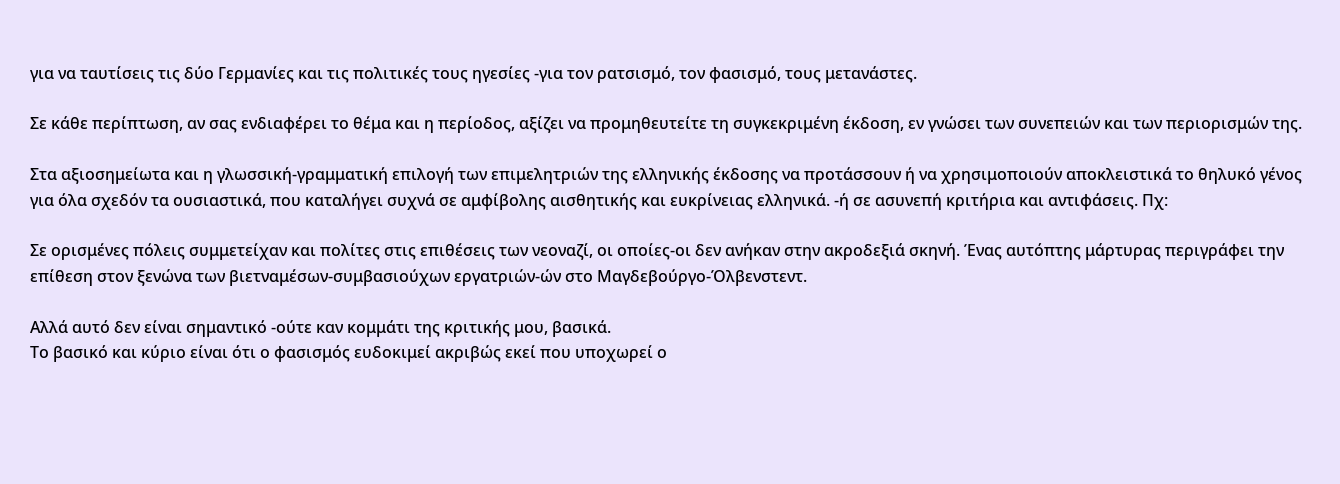για να ταυτίσεις τις δύο Γερμανίες και τις πολιτικές τους ηγεσίες -για τον ρατσισμό, τον φασισμό, τους μετανάστες.

Σε κάθε περίπτωση, αν σας ενδιαφέρει το θέμα και η περίοδος, αξίζει να προμηθευτείτε τη συγκεκριμένη έκδοση, εν γνώσει των συνεπειών και των περιορισμών της.

Στα αξιοσημείωτα και η γλωσσική-γραμματική επιλογή των επιμελητριών της ελληνικής έκδοσης να προτάσσουν ή να χρησιμοποιούν αποκλειστικά το θηλυκό γένος για όλα σχεδόν τα ουσιαστικά, που καταλήγει συχνά σε αμφίβολης αισθητικής και ευκρίνειας ελληνικά. -ή σε ασυνεπή κριτήρια και αντιφάσεις. Πχ:

Σε ορισμένες πόλεις συμμετείχαν και πολίτες στις επιθέσεις των νεοναζί, οι οποίες-οι δεν ανήκαν στην ακροδεξιά σκηνή. Ένας αυτόπτης μάρτυρας περιγράφει την επίθεση στον ξενώνα των βιετναμέσων-συμβασιούχων εργατριών-ών στο Μαγδεβούργο-Όλβενστεντ.

Αλλά αυτό δεν είναι σημαντικό -ούτε καν κομμάτι της κριτικής μου, βασικά.
Το βασικό και κύριο είναι ότι ο φασισμός ευδοκιμεί ακριβώς εκεί που υποχωρεί ο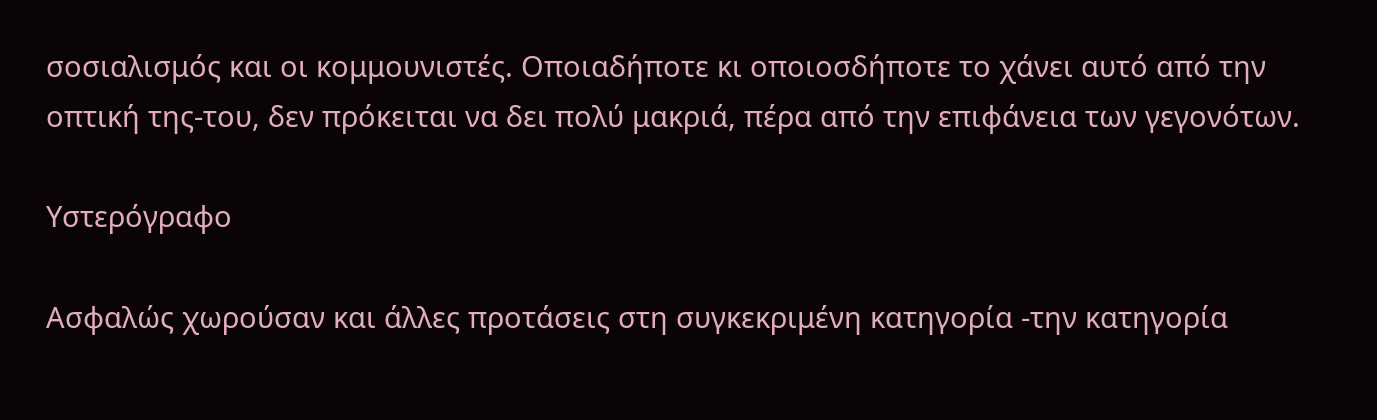σοσιαλισμός και οι κομμουνιστές. Οποιαδήποτε κι οποιοσδήποτε το χάνει αυτό από την οπτική της-του, δεν πρόκειται να δει πολύ μακριά, πέρα από την επιφάνεια των γεγονότων.

Υστερόγραφο

Ασφαλώς χωρούσαν και άλλες προτάσεις στη συγκεκριμένη κατηγορία -την κατηγορία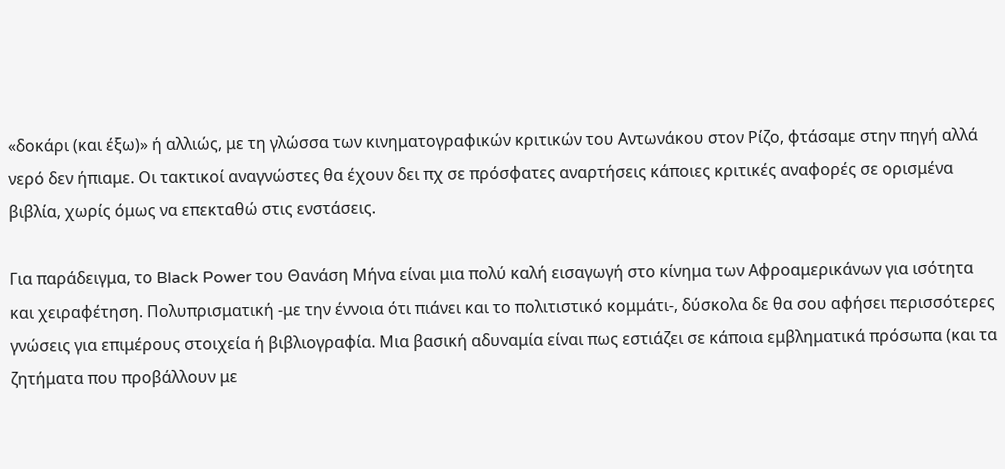«δοκάρι (και έξω)» ή αλλιώς, με τη γλώσσα των κινηματογραφικών κριτικών του Αντωνάκου στον Ρίζο, φτάσαμε στην πηγή αλλά νερό δεν ήπιαμε. Οι τακτικοί αναγνώστες θα έχουν δει πχ σε πρόσφατες αναρτήσεις κάποιες κριτικές αναφορές σε ορισμένα βιβλία, χωρίς όμως να επεκταθώ στις ενστάσεις.

Για παράδειγμα, το Black Power του Θανάση Μήνα είναι μια πολύ καλή εισαγωγή στο κίνημα των Αφροαμερικάνων για ισότητα και χειραφέτηση. Πολυπρισματική -με την έννοια ότι πιάνει και το πολιτιστικό κομμάτι-, δύσκολα δε θα σου αφήσει περισσότερες γνώσεις για επιμέρους στοιχεία ή βιβλιογραφία. Μια βασική αδυναμία είναι πως εστιάζει σε κάποια εμβληματικά πρόσωπα (και τα ζητήματα που προβάλλουν με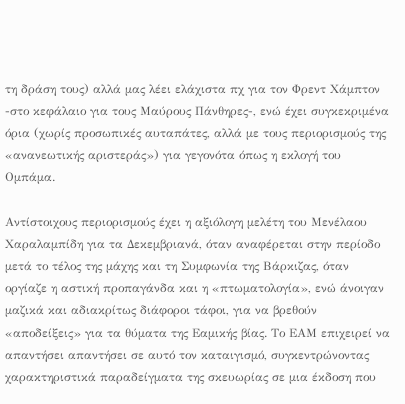τη δράση τους) αλλά μας λέει ελάχιστα πχ για τον Φρεντ Χάμπτον -στο κεφάλαιο για τους Μαύρους Πάνθηρες-, ενώ έχει συγκεκριμένα όρια (χωρίς προσωπικές αυταπάτες, αλλά με τους περιορισμούς της «ανανεωτικής αριστεράς») για γεγονότα όπως η εκλογή του Ομπάμα.

Αντίστοιχους περιορισμούς έχει η αξιόλογη μελέτη του Μενέλαου Χαραλαμπίδη για τα Δεκεμβριανά, όταν αναφέρεται στην περίοδο μετά το τέλος της μάχης και τη Συμφωνία της Βάρκιζας, όταν οργίαζε η αστική προπαγάνδα και η «πτωματολογία», ενώ άνοιγαν μαζικά και αδιακρίτως διάφοροι τάφοι, για να βρεθούν «αποδείξεις» για τα θύματα της Εαμικής βίας. Το ΕΑΜ επιχειρεί να απαντήσει απαντήσει σε αυτό τον καταιγισμό, συγκεντρώνοντας χαρακτηριστικά παραδείγματα της σκευωρίας σε μια έκδοση που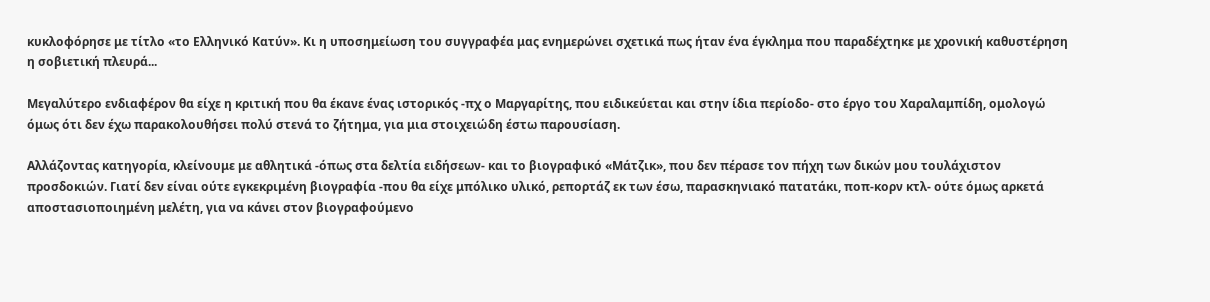κυκλοφόρησε με τίτλο «το Ελληνικό Κατύν». Κι η υποσημείωση του συγγραφέα μας ενημερώνει σχετικά πως ήταν ένα έγκλημα που παραδέχτηκε με χρονική καθυστέρηση η σοβιετική πλευρά...

Μεγαλύτερο ενδιαφέρον θα είχε η κριτική που θα έκανε ένας ιστορικός -πχ ο Μαργαρίτης, που ειδικεύεται και στην ίδια περίοδο- στο έργο του Χαραλαμπίδη, ομολογώ όμως ότι δεν έχω παρακολουθήσει πολύ στενά το ζήτημα, για μια στοιχειώδη έστω παρουσίαση.

Αλλάζοντας κατηγορία, κλείνουμε με αθλητικά -όπως στα δελτία ειδήσεων- και το βιογραφικό «Μάτζικ», που δεν πέρασε τον πήχη των δικών μου τουλάχιστον προσδοκιών. Γιατί δεν είναι ούτε εγκεκριμένη βιογραφία -που θα είχε μπόλικο υλικό, ρεπορτάζ εκ των έσω, παρασκηνιακό πατατάκι, ποπ-κορν κτλ- ούτε όμως αρκετά αποστασιοποιημένη μελέτη, για να κάνει στον βιογραφούμενο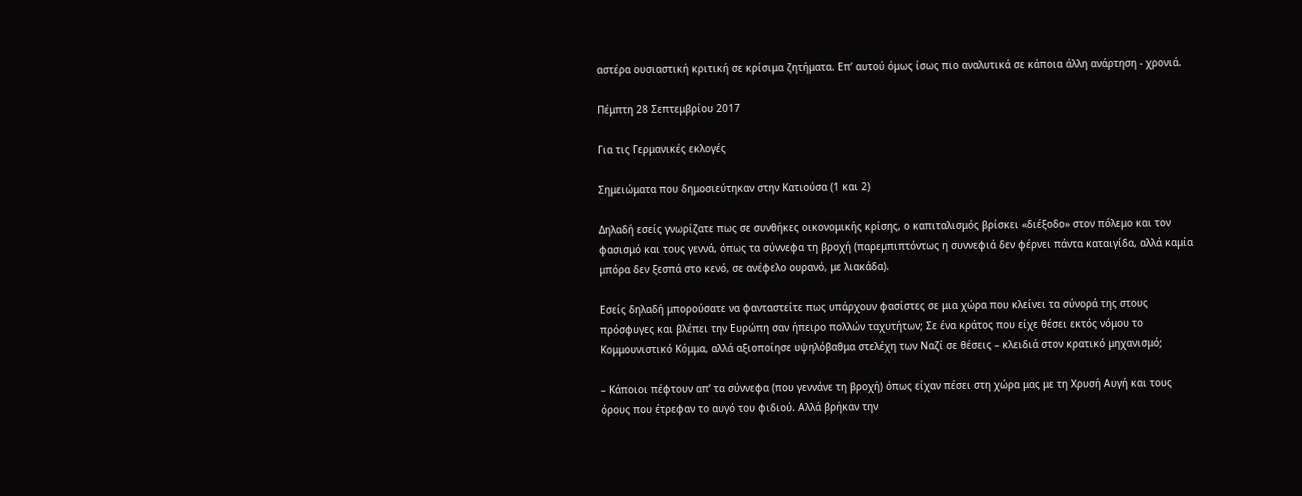αστέρα ουσιαστική κριτική σε κρίσιμα ζητήματα. Επ’ αυτού όμως ίσως πιο αναλυτικά σε κάποια άλλη ανάρτηση - χρονιά.

Πέμπτη 28 Σεπτεμβρίου 2017

Για τις Γερμανικές εκλογές

Σημειώματα που δημοσιεύτηκαν στην Κατιούσα (1 και 2)

Δηλαδή εσείς γνωρίζατε πως σε συνθήκες οικονομικής κρίσης, ο καπιταλισμός βρίσκει «διέξοδο» στον πόλεμο και τον φασισμό και τους γεννά, όπως τα σύννεφα τη βροχή (παρεμπιπτόντως η συννεφιά δεν φέρνει πάντα καταιγίδα, αλλά καμία μπόρα δεν ξεσπά στο κενό, σε ανέφελο ουρανό, με λιακάδα).

Εσείς δηλαδή μπορούσατε να φανταστείτε πως υπάρχουν φασίστες σε μια χώρα που κλείνει τα σύνορά της στους πρόσφυγες και βλέπει την Ευρώπη σαν ήπειρο πολλών ταχυτήτων; Σε ένα κράτος που είχε θέσει εκτός νόμου το Κομμουνιστικό Κόμμα, αλλά αξιοποίησε υψηλόβαθμα στελέχη των Ναζί σε θέσεις – κλειδιά στον κρατικό μηχανισμό;

– Κάποιοι πέφτουν απ’ τα σύννεφα (που γεννάνε τη βροχή) όπως είχαν πέσει στη χώρα μας με τη Χρυσή Αυγή και τους όρους που έτρεφαν το αυγό του φιδιού. Αλλά βρήκαν την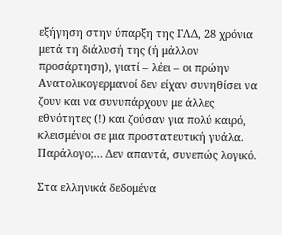εξήγηση στην ύπαρξη της ΓΛΔ, 28 χρόνια μετά τη διάλυσή της (ή μάλλον προσάρτηση), γιατί – λέει – οι πρώην Ανατολικογερμανοί δεν είχαν συνηθίσει να ζουν και να συνυπάρχουν με άλλες εθνότητες (!) και ζούσαν για πολύ καιρό, κλεισμένοι σε μια προστατευτική γυάλα.
Παράλογο;… Δεν απαντά, συνεπώς λογικό.

Στα ελληνικά δεδομένα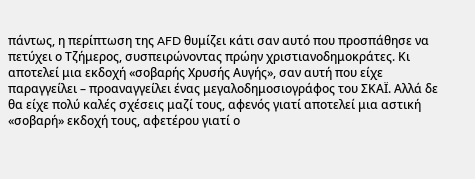πάντως, η περίπτωση της AFD θυμίζει κάτι σαν αυτό που προσπάθησε να πετύχει ο Τζήμερος, συσπειρώνοντας πρώην χριστιανοδημοκράτες. Κι αποτελεί μια εκδοχή «σοβαρής Χρυσής Αυγής», σαν αυτή που είχε παραγγείλει – προαναγγείλει ένας μεγαλοδημοσιογράφος του ΣΚΑΪ. Αλλά δε θα είχε πολύ καλές σχέσεις μαζί τους, αφενός γιατί αποτελεί μια αστική «σοβαρή» εκδοχή τους, αφετέρου γιατί ο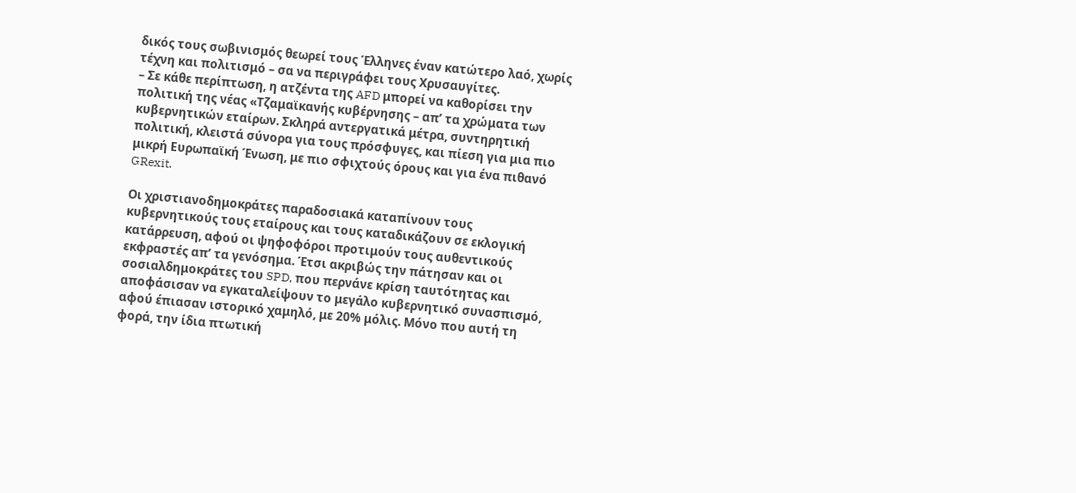δικός τους σωβινισμός θεωρεί τους Έλληνες έναν κατώτερο λαό, χωρίς τέχνη και πολιτισμό – σα να περιγράφει τους Χρυσαυγίτες.
– Σε κάθε περίπτωση, η ατζέντα της AFD μπορεί να καθορίσει την πολιτική της νέας «Τζαμαϊκανής κυβέρνησης – απ’ τα χρώματα των κυβερνητικών εταίρων. Σκληρά αντεργατικά μέτρα, συντηρητική πολιτική, κλειστά σύνορα για τους πρόσφυγες, και πίεση για μια πιο μικρή Ευρωπαϊκή Ένωση, με πιο σφιχτούς όρους και για ένα πιθανό GRexit.

Οι χριστιανοδημοκράτες παραδοσιακά καταπίνουν τους κυβερνητικούς τους εταίρους και τους καταδικάζουν σε εκλογική κατάρρευση, αφού οι ψηφοφόροι προτιμούν τους αυθεντικούς εκφραστές απ’ τα γενόσημα. Έτσι ακριβώς την πάτησαν και οι σοσιαλδημοκράτες του SPD, που περνάνε κρίση ταυτότητας και αποφάσισαν να εγκαταλείψουν το μεγάλο κυβερνητικό συνασπισμό, αφού έπιασαν ιστορικό χαμηλό, με 20% μόλις. Μόνο που αυτή τη φορά, την ίδια πτωτική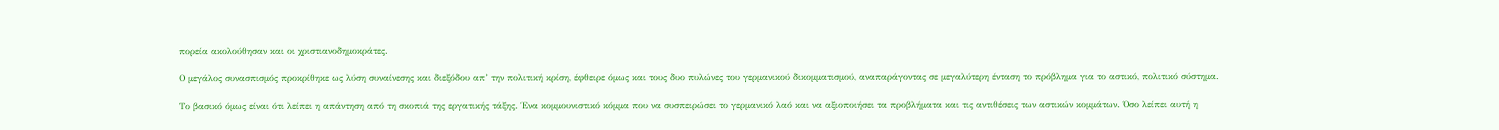πορεία ακολούθησαν και οι χριστιανοδημοκράτες.

Ο μεγάλος συνασπισμός προκρίθηκε ως λύση συναίνεσης και διεξόδου απ’ την πολιτική κρίση, έφθειρε όμως και τους δυο πυλώνες του γερμανικού δικομματισμού, αναπαράγοντας σε μεγαλύτερη ένταση το πρόβλημα για το αστικό, πολιτικό σύστημα.

Το βασικό όμως είναι ότι λείπει η απάντηση από τη σκοπιά της εργατικής τάξης. Ένα κομμουνιστικό κόμμα που να συσπειρώσει το γερμανικό λαό και να αξιοποιήσει τα προβλήματα και τις αντιθέσεις των αστικών κομμάτων. Όσο λείπει αυτή η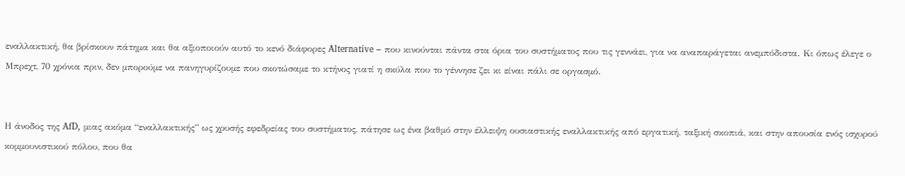εναλλακτική, θα βρίσκουν πάτημα και θα αξιοποιούν αυτό το κενό διάφορες Alternative – που κινούνται πάντα στα όρια του συστήματος που τις γεννάει, για να αναπαράγεται ανεμπόδιστα. Κι όπως έλεγε ο Μπρεχτ, 70 χρόνια πριν, δεν μπορούμε να πανηγυρίζουμε που σκοτώσαμε το κτήνος γιατί η σκύλα που το γέννησε ζει κι είναι πάλι σε οργασμό.


Η άνοδος της AfD, μιας ακόμα “εναλλακτικής” ως χρυσής εφεδρείας του συστήματος, πάτησε ως ένα βαθμό στην έλλειψη ουσιαστικής εναλλακτικής από εργατική, ταξική σκοπιά, και στην απουσία ενός ισχυρού κομμουνιστικού πόλου, που θα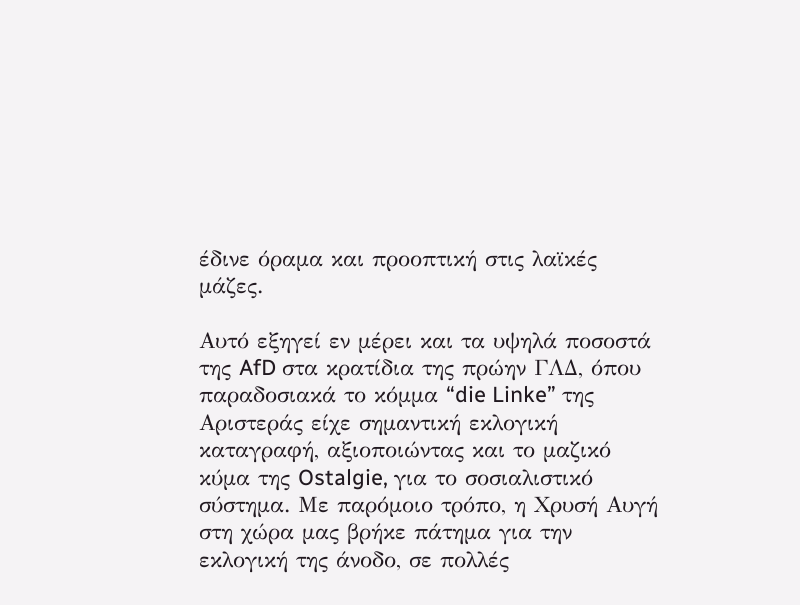έδινε όραμα και προοπτική στις λαϊκές μάζες.

Αυτό εξηγεί εν μέρει και τα υψηλά ποσοστά της AfD στα κρατίδια της πρώην ΓΛΔ, όπου παραδοσιακά το κόμμα “die Linke” της Αριστεράς είχε σημαντική εκλογική καταγραφή, αξιοποιώντας και το μαζικό κύμα της Ostalgie, για το σοσιαλιστικό σύστημα. Με παρόμοιο τρόπο, η Χρυσή Αυγή στη χώρα μας βρήκε πάτημα για την εκλογική της άνοδο, σε πολλές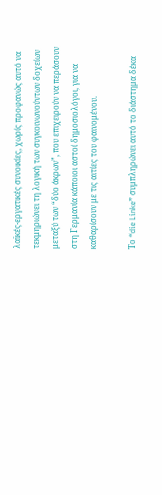λαϊκές-εργατικές συνοικίες, χωρίς προφανώς αυτό να τεκμηριώνει τη λογική των συγκοινωνούντων δοχείων μεταξύ των “δύο άκρων”, που επιχειρούν να περάσουν στη Γερμανία κάποιοι αστοί δημοσιολόγοι, για να καθαρίσουν με τις αιτίες του φαινομένου.

Το “die Linke” συμπληρώνει αυτό το διάστημα δέκα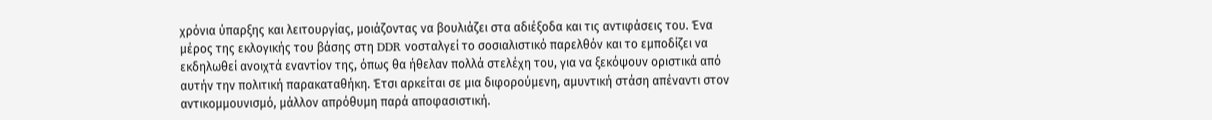χρόνια ύπαρξης και λειτουργίας, μοιάζοντας να βουλιάζει στα αδιέξοδα και τις αντιφάσεις του. Ένα μέρος της εκλογικής του βάσης στη DDR νοσταλγεί το σοσιαλιστικό παρελθόν και το εμποδίζει να εκδηλωθεί ανοιχτά εναντίον της, όπως θα ήθελαν πολλά στελέχη του, για να ξεκόψουν οριστικά από αυτήν την πολιτική παρακαταθήκη. Έτσι αρκείται σε μια διφορούμενη, αμυντική στάση απέναντι στον αντικομμουνισμό, μάλλον απρόθυμη παρά αποφασιστική.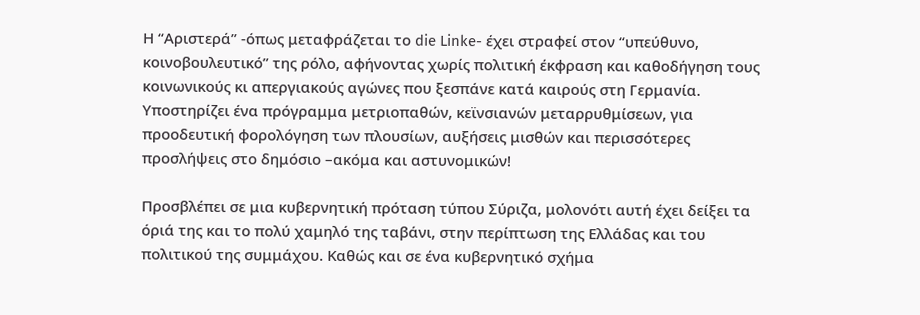Η “Αριστερά” -όπως μεταφράζεται το die Linke- έχει στραφεί στον “υπεύθυνο, κοινοβουλευτικό” της ρόλο, αφήνοντας χωρίς πολιτική έκφραση και καθοδήγηση τους κοινωνικούς κι απεργιακούς αγώνες που ξεσπάνε κατά καιρούς στη Γερμανία. Υποστηρίζει ένα πρόγραμμα μετριοπαθών, κεϊνσιανών μεταρρυθμίσεων, για προοδευτική φορολόγηση των πλουσίων, αυξήσεις μισθών και περισσότερες προσλήψεις στο δημόσιο –ακόμα και αστυνομικών!

Προσβλέπει σε μια κυβερνητική πρόταση τύπου Σύριζα, μολονότι αυτή έχει δείξει τα όριά της και το πολύ χαμηλό της ταβάνι, στην περίπτωση της Ελλάδας και του πολιτικού της συμμάχου. Καθώς και σε ένα κυβερνητικό σχήμα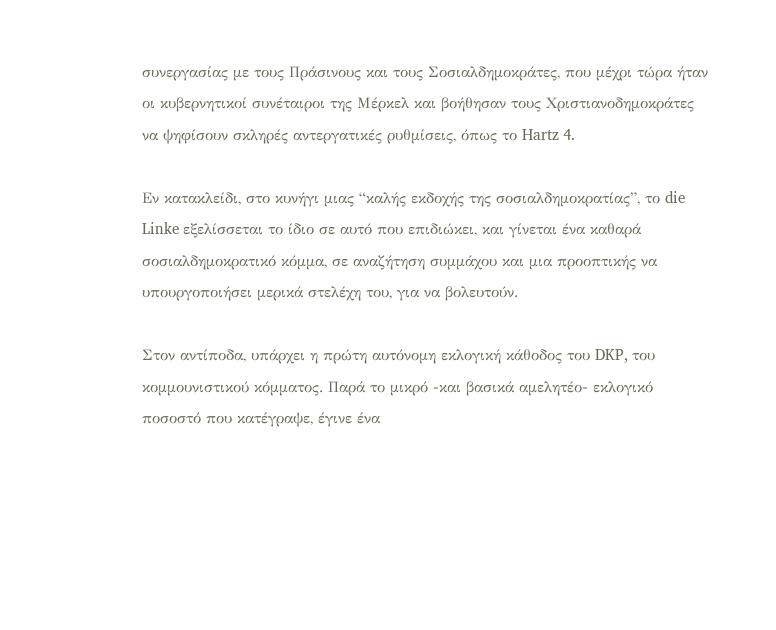συνεργασίας με τους Πράσινους και τους Σοσιαλδημοκράτες, που μέχρι τώρα ήταν οι κυβερνητικοί συνέταιροι της Μέρκελ και βοήθησαν τους Χριστιανοδημοκράτες να ψηφίσουν σκληρές αντεργατικές ρυθμίσεις, όπως το Hartz 4.

Εν κατακλείδι, στο κυνήγι μιας “καλής εκδοχής της σοσιαλδημοκρατίας”, το die Linke εξελίσσεται το ίδιο σε αυτό που επιδιώκει, και γίνεται ένα καθαρά σοσιαλδημοκρατικό κόμμα, σε αναζήτηση συμμάχου και μια προοπτικής να υπουργοποιήσει μερικά στελέχη του, για να βολευτούν.

Στον αντίποδα, υπάρχει η πρώτη αυτόνομη εκλογική κάθοδος του DKP, του κομμουνιστικού κόμματος. Παρά το μικρό -και βασικά αμελητέο- εκλογικό ποσοστό που κατέγραψε, έγινε ένα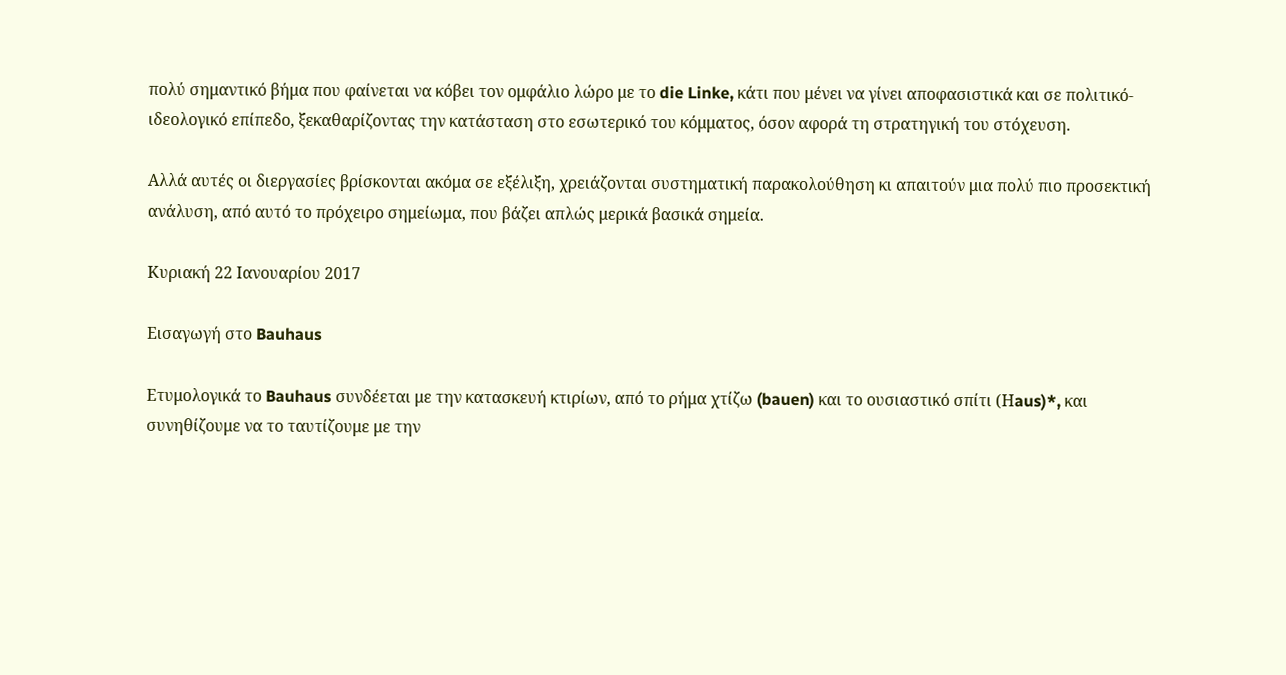πολύ σημαντικό βήμα που φαίνεται να κόβει τον ομφάλιο λώρο με το die Linke, κάτι που μένει να γίνει αποφασιστικά και σε πολιτικό-ιδεολογικό επίπεδο, ξεκαθαρίζοντας την κατάσταση στο εσωτερικό του κόμματος, όσον αφορά τη στρατηγική του στόχευση.

Αλλά αυτές οι διεργασίες βρίσκονται ακόμα σε εξέλιξη, χρειάζονται συστηματική παρακολούθηση κι απαιτούν μια πολύ πιο προσεκτική ανάλυση, από αυτό το πρόχειρο σημείωμα, που βάζει απλώς μερικά βασικά σημεία.

Κυριακή 22 Ιανουαρίου 2017

Εισαγωγή στο Bauhaus

Ετυμολογικά το Bauhaus συνδέεται με την κατασκευή κτιρίων, από το ρήμα χτίζω (bauen) και το ουσιαστικό σπίτι (Ηaus)*, και συνηθίζουμε να το ταυτίζουμε με την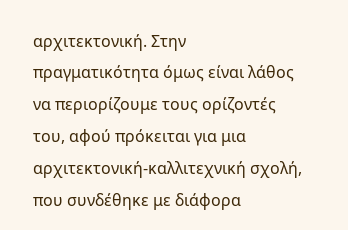αρχιτεκτονική. Στην πραγματικότητα όμως είναι λάθος να περιορίζουμε τους ορίζοντές του, αφού πρόκειται για μια αρχιτεκτονική-καλλιτεχνική σχολή, που συνδέθηκε με διάφορα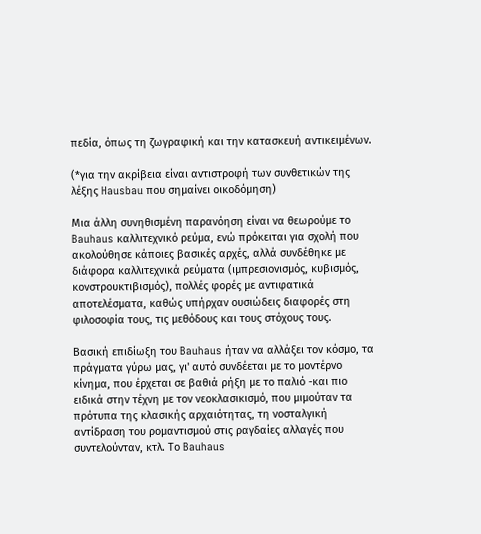πεδία, όπως τη ζωγραφική και την κατασκευή αντικειμένων.

(*για την ακρίβεια είναι αντιστροφή των συνθετικών της λέξης Hausbau που σημαίνει οικοδόμηση)

Μια άλλη συνηθισμένη παρανόηση είναι να θεωρούμε το Bauhaus καλλιτεχνικό ρεύμα, ενώ πρόκειται για σχολή που ακολούθησε κάποιες βασικές αρχές, αλλά συνδέθηκε με διάφορα καλλιτεχνικά ρεύματα (ιμπρεσιονισμός, κυβισμός, κονστρουκτιβισμός), πολλές φορές με αντιφατικά αποτελέσματα, καθώς υπήρχαν ουσιώδεις διαφορές στη φιλοσοφία τους, τις μεθόδους και τους στόχους τους.

Βασική επιδίωξη του Bauhaus ήταν να αλλάξει τον κόσμο, τα πράγματα γύρω μας, γι' αυτό συνδέεται με το μοντέρνο κίνημα, που έρχεται σε βαθιά ρήξη με το παλιό -και πιο ειδικά στην τέχνη με τον νεοκλασικισμό, που μιμούταν τα πρότυπα της κλασικής αρχαιότητας, τη νοσταλγική αντίδραση του ρομαντισμού στις ραγδαίες αλλαγές που συντελούνταν, κτλ. Το Bauhaus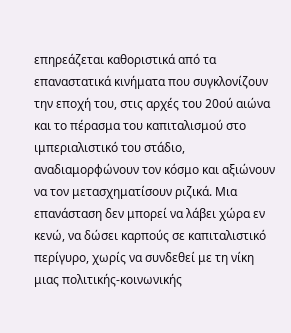επηρεάζεται καθοριστικά από τα επαναστατικά κινήματα που συγκλονίζουν την εποχή του, στις αρχές του 20ού αιώνα και το πέρασμα του καπιταλισμού στο ιμπεριαλιστικό του στάδιο, αναδιαμορφώνουν τον κόσμο και αξιώνουν να τον μετασχηματίσουν ριζικά. Μια επανάσταση δεν μπορεί να λάβει χώρα εν κενώ, να δώσει καρπούς σε καπιταλιστικό περίγυρο, χωρίς να συνδεθεί με τη νίκη μιας πολιτικής-κοινωνικής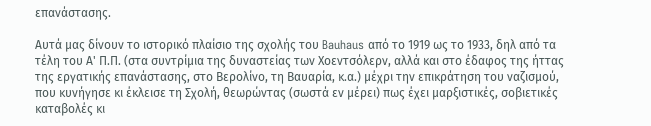επανάστασης.

Αυτά μας δίνουν το ιστορικό πλαίσιο της σχολής του Bauhaus από το 1919 ως το 1933, δηλ από τα τέλη του Α' Π.Π. (στα συντρίμια της δυναστείας των Χοεντσόλερν, αλλά και στο έδαφος της ήττας της εργατικής επανάστασης, στο Βερολίνο, τη Βαυαρία, κ.α.) μέχρι την επικράτηση του ναζισμού, που κυνήγησε κι έκλεισε τη Σχολή, θεωρώντας (σωστά εν μέρει) πως έχει μαρξιστικές, σοβιετικές καταβολές κι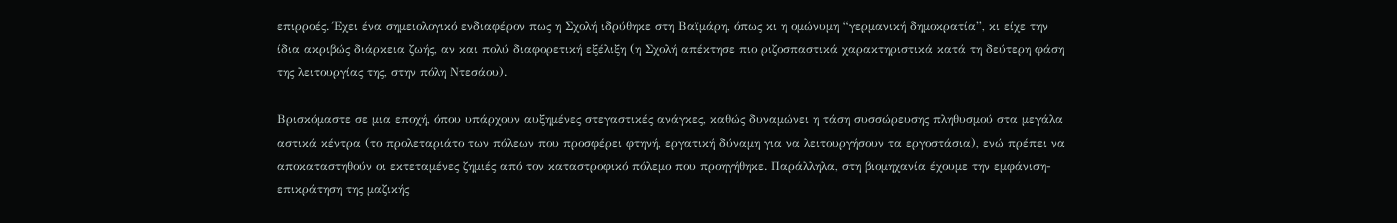επιρροές. Έχει ένα σημειολογικό ενδιαφέρον πως η Σχολή ιδρύθηκε στη Βαϊμάρη, όπως κι η ομώνυμη “γερμανική δημοκρατία”, κι είχε την ίδια ακριβώς διάρκεια ζωής, αν και πολύ διαφορετική εξέλιξη (η Σχολή απέκτησε πιο ριζοσπαστικά χαρακτηριστικά κατά τη δεύτερη φάση της λειτουργίας της, στην πόλη Ντεσάου).

Βρισκόμαστε σε μια εποχή, όπου υπάρχουν αυξημένες στεγαστικές ανάγκες, καθώς δυναμώνει η τάση συσσώρευσης πληθυσμού στα μεγάλα αστικά κέντρα (το προλεταριάτο των πόλεων που προσφέρει φτηνή, εργατική δύναμη για να λειτουργήσουν τα εργοστάσια), ενώ πρέπει να αποκαταστηθούν οι εκτεταμένες ζημιές από τον καταστροφικό πόλεμο που προηγήθηκε. Παράλληλα, στη βιομηχανία έχουμε την εμφάνιση-επικράτηση της μαζικής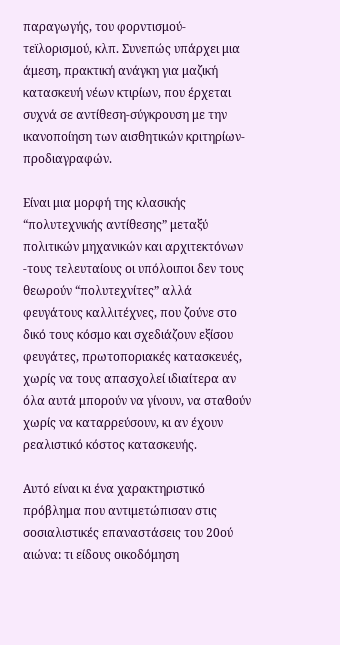παραγωγής, του φορντισμού-τεϊλορισμού, κλπ. Συνεπώς υπάρχει μια άμεση, πρακτική ανάγκη για μαζική κατασκευή νέων κτιρίων, που έρχεται συχνά σε αντίθεση-σύγκρουση με την ικανοποίηση των αισθητικών κριτηρίων-προδιαγραφών.

Είναι μια μορφή της κλασικής “πολυτεχνικής αντίθεσης” μεταξύ πολιτικών μηχανικών και αρχιτεκτόνων -τους τελευταίους οι υπόλοιποι δεν τους θεωρούν “πολυτεχνίτες” αλλά φευγάτους καλλιτέχνες, που ζούνε στο δικό τους κόσμο και σχεδιάζουν εξίσου φευγάτες, πρωτοποριακές κατασκευές, χωρίς να τους απασχολεί ιδιαίτερα αν όλα αυτά μπορούν να γίνουν, να σταθούν χωρίς να καταρρεύσουν, κι αν έχουν ρεαλιστικό κόστος κατασκευής.

Αυτό είναι κι ένα χαρακτηριστικό πρόβλημα που αντιμετώπισαν στις σοσιαλιστικές επαναστάσεις του 20ού αιώνα: τι είδους οικοδόμηση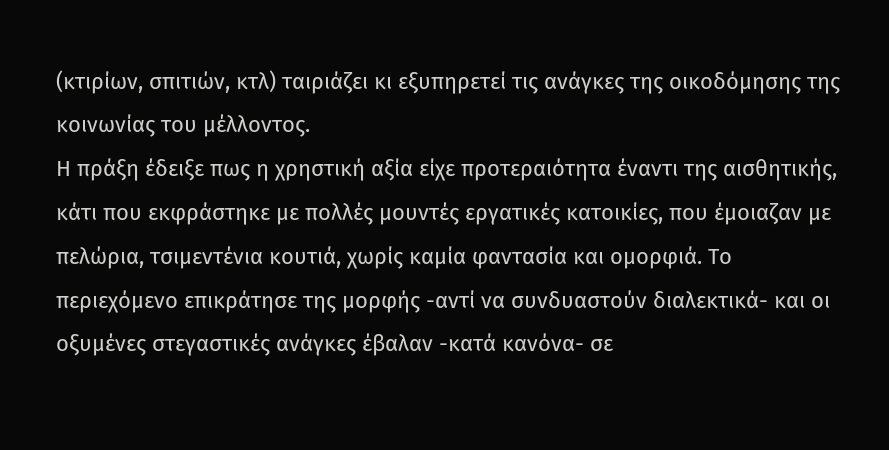(κτιρίων, σπιτιών, κτλ) ταιριάζει κι εξυπηρετεί τις ανάγκες της οικοδόμησης της κοινωνίας του μέλλοντος.
Η πράξη έδειξε πως η χρηστική αξία είχε προτεραιότητα έναντι της αισθητικής, κάτι που εκφράστηκε με πολλές μουντές εργατικές κατοικίες, που έμοιαζαν με πελώρια, τσιμεντένια κουτιά, χωρίς καμία φαντασία και ομορφιά. Το περιεχόμενο επικράτησε της μορφής -αντί να συνδυαστούν διαλεκτικά- και οι οξυμένες στεγαστικές ανάγκες έβαλαν -κατά κανόνα- σε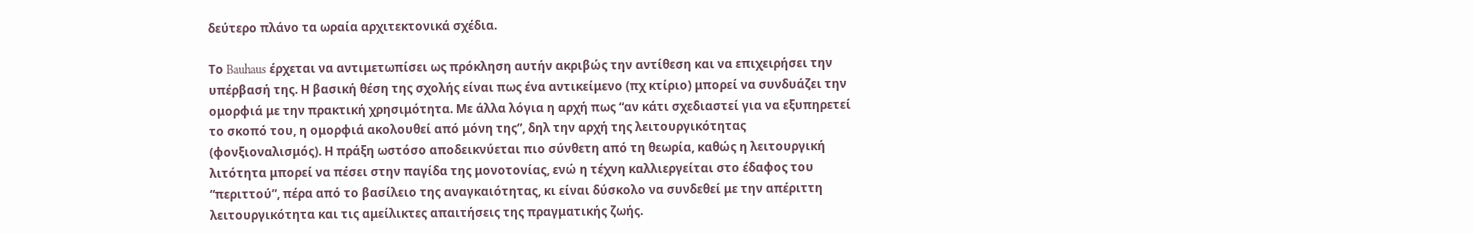δεύτερο πλάνο τα ωραία αρχιτεκτονικά σχέδια.

Το Bauhaus έρχεται να αντιμετωπίσει ως πρόκληση αυτήν ακριβώς την αντίθεση και να επιχειρήσει την υπέρβασή της. Η βασική θέση της σχολής είναι πως ένα αντικείμενο (πχ κτίριο) μπορεί να συνδυάζει την ομορφιά με την πρακτική χρησιμότητα. Με άλλα λόγια η αρχή πως “αν κάτι σχεδιαστεί για να εξυπηρετεί το σκοπό του, η ομορφιά ακολουθεί από μόνη της”, δηλ την αρχή της λειτουργικότητας (φονξιοναλισμός). Η πράξη ωστόσο αποδεικνύεται πιο σύνθετη από τη θεωρία, καθώς η λειτουργική λιτότητα μπορεί να πέσει στην παγίδα της μονοτονίας, ενώ η τέχνη καλλιεργείται στο έδαφος του “περιττού”, πέρα από το βασίλειο της αναγκαιότητας, κι είναι δύσκολο να συνδεθεί με την απέριττη λειτουργικότητα και τις αμείλικτες απαιτήσεις της πραγματικής ζωής.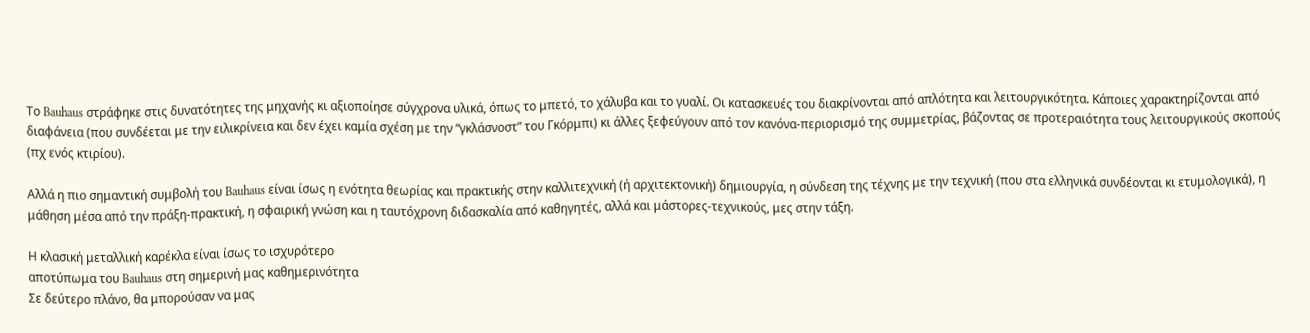Το Bauhaus στράφηκε στις δυνατότητες της μηχανής κι αξιοποίησε σύγχρονα υλικά, όπως το μπετό, το χάλυβα και το γυαλί. Οι κατασκευές του διακρίνονται από απλότητα και λειτουργικότητα. Κάποιες χαρακτηρίζονται από διαφάνεια (που συνδέεται με την ειλικρίνεια και δεν έχει καμία σχέση με την “γκλάσνοστ” του Γκόρμπι) κι άλλες ξεφεύγουν από τον κανόνα-περιορισμό της συμμετρίας, βάζοντας σε προτεραιότητα τους λειτουργικούς σκοπούς (πχ ενός κτιρίου).

Αλλά η πιο σημαντική συμβολή του Bauhaus είναι ίσως η ενότητα θεωρίας και πρακτικής στην καλλιτεχνική (ή αρχιτεκτονική) δημιουργία, η σύνδεση της τέχνης με την τεχνική (που στα ελληνικά συνδέονται κι ετυμολογικά), η μάθηση μέσα από την πράξη-πρακτική, η σφαιρική γνώση και η ταυτόχρονη διδασκαλία από καθηγητές, αλλά και μάστορες-τεχνικούς, μες στην τάξη.

Η κλασική μεταλλική καρέκλα είναι ίσως το ισχυρότερο
αποτύπωμα του Bauhaus στη σημερινή μας καθημερινότητα
Σε δεύτερο πλάνο, θα μπορούσαν να μας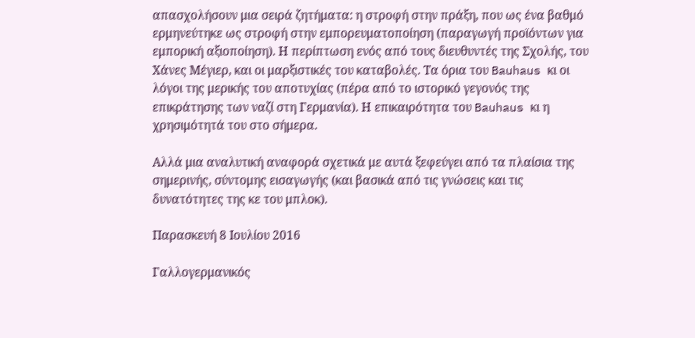απασχολήσουν μια σειρά ζητήματα: η στροφή στην πράξη, που ως ένα βαθμό ερμηνεύτηκε ως στροφή στην εμπορευματοποίηση (παραγωγή προϊόντων για εμπορική αξιοποίηση). Η περίπτωση ενός από τους διευθυντές της Σχολής, του Χάνες Μέγιερ, και οι μαρξιστικές του καταβολές. Τα όρια του Bauhaus κι οι λόγοι της μερικής του αποτυχίας (πέρα από το ιστορικό γεγονός της επικράτησης των ναζί στη Γερμανία). Η επικαιρότητα του Bauhaus κι η χρησιμότητά του στο σήμερα.

Αλλά μια αναλυτική αναφορά σχετικά με αυτά ξεφεύγει από τα πλαίσια της σημερινής, σύντομης εισαγωγής (και βασικά από τις γνώσεις και τις δυνατότητες της κε του μπλοκ).

Παρασκευή 8 Ιουλίου 2016

Γαλλογερμανικός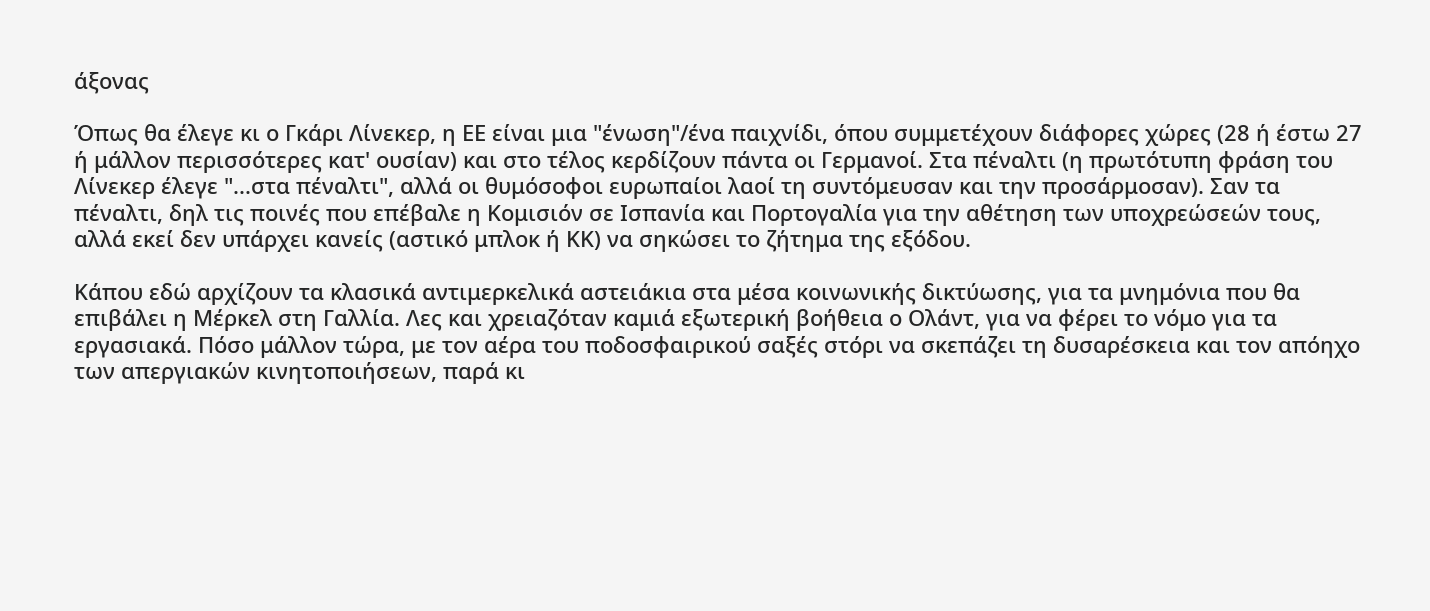άξονας

Όπως θα έλεγε κι ο Γκάρι Λίνεκερ, η ΕΕ είναι μια "ένωση"/ένα παιχνίδι, όπου συμμετέχουν διάφορες χώρες (28 ή έστω 27 ή μάλλον περισσότερες κατ' ουσίαν) και στο τέλος κερδίζουν πάντα οι Γερμανοί. Στα πέναλτι (η πρωτότυπη φράση του Λίνεκερ έλεγε "...στα πέναλτι", αλλά οι θυμόσοφοι ευρωπαίοι λαοί τη συντόμευσαν και την προσάρμοσαν). Σαν τα πέναλτι, δηλ τις ποινές που επέβαλε η Κομισιόν σε Ισπανία και Πορτογαλία για την αθέτηση των υποχρεώσεών τους, αλλά εκεί δεν υπάρχει κανείς (αστικό μπλοκ ή ΚΚ) να σηκώσει το ζήτημα της εξόδου.

Κάπου εδώ αρχίζουν τα κλασικά αντιμερκελικά αστειάκια στα μέσα κοινωνικής δικτύωσης, για τα μνημόνια που θα επιβάλει η Μέρκελ στη Γαλλία. Λες και χρειαζόταν καμιά εξωτερική βοήθεια ο Ολάντ, για να φέρει το νόμο για τα εργασιακά. Πόσο μάλλον τώρα, με τον αέρα του ποδοσφαιρικού σαξές στόρι να σκεπάζει τη δυσαρέσκεια και τον απόηχο των απεργιακών κινητοποιήσεων, παρά κι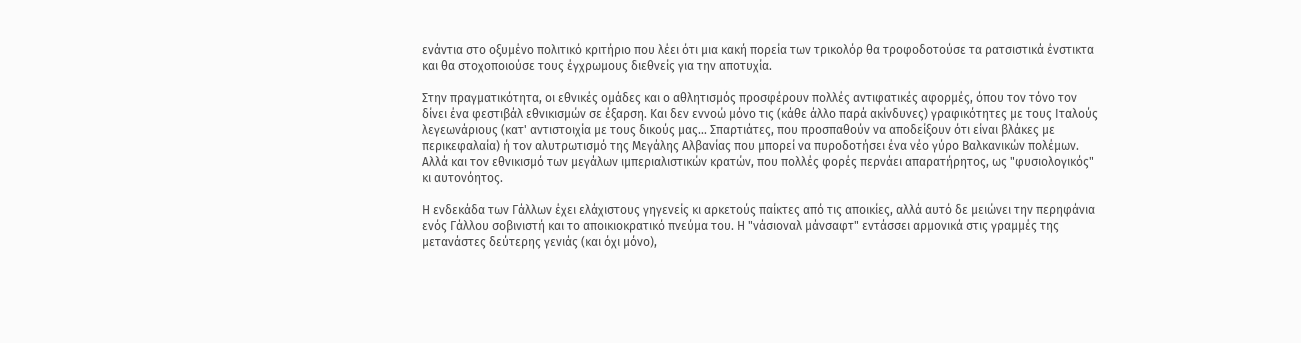ενάντια στο οξυμένο πολιτικό κριτήριο που λέει ότι μια κακή πορεία των τρικολόρ θα τροφοδοτούσε τα ρατσιστικά ένστικτα και θα στοχοποιούσε τους έγχρωμους διεθνείς για την αποτυχία.

Στην πραγματικότητα, οι εθνικές ομάδες και ο αθλητισμός προσφέρουν πολλές αντιφατικές αφορμές, όπου τον τόνο τον δίνει ένα φεστιβάλ εθνικισμών σε έξαρση. Και δεν εννοώ μόνο τις (κάθε άλλο παρά ακίνδυνες) γραφικότητες με τους Ιταλούς λεγεωνάριους (κατ' αντιστοιχία με τους δικούς μας... Σπαρτιάτες, που προσπαθούν να αποδείξουν ότι είναι βλάκες με περικεφαλαία) ή τον αλυτρωτισμό της Μεγάλης Αλβανίας που μπορεί να πυροδοτήσει ένα νέο γύρο Βαλκανικών πολέμων. Αλλά και τον εθνικισμό των μεγάλων ιμπεριαλιστικών κρατών, που πολλές φορές περνάει απαρατήρητος, ως "φυσιολογικός" κι αυτονόητος.

Η ενδεκάδα των Γάλλων έχει ελάχιστους γηγενείς κι αρκετούς παίκτες από τις αποικίες, αλλά αυτό δε μειώνει την περηφάνια ενός Γάλλου σοβινιστή και το αποικιοκρατικό πνεύμα του. Η "νάσιοναλ μάνσαφτ" εντάσσει αρμονικά στις γραμμές της μετανάστες δεύτερης γενιάς (και όχι μόνο),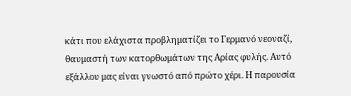κάτι που ελάχιστα προβληματίζει το Γερμανό νεοναζί, θαυμαστή των κατορθωμάτων της Αρίας φυλής. Αυτό εξάλλου μας είναι γνωστό από πρώτο χέρι. Η παρουσία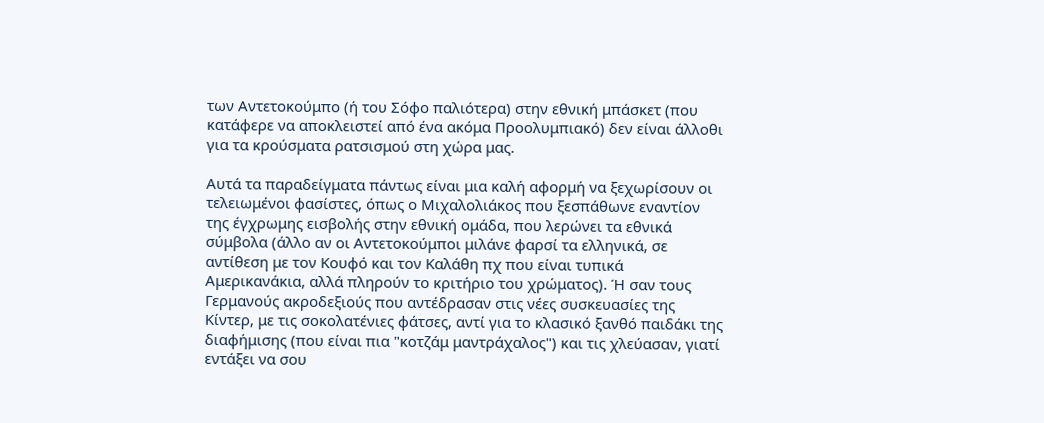των Αντετοκούμπο (ή του Σόφο παλιότερα) στην εθνική μπάσκετ (που κατάφερε να αποκλειστεί από ένα ακόμα Προολυμπιακό) δεν είναι άλλοθι για τα κρούσματα ρατσισμού στη χώρα μας.

Αυτά τα παραδείγματα πάντως είναι μια καλή αφορμή να ξεχωρίσουν οι τελειωμένοι φασίστες, όπως ο Μιχαλολιάκος που ξεσπάθωνε εναντίον της έγχρωμης εισβολής στην εθνική ομάδα, που λερώνει τα εθνικά σύμβολα (άλλο αν οι Αντετοκούμποι μιλάνε φαρσί τα ελληνικά, σε αντίθεση με τον Κουφό και τον Καλάθη πχ που είναι τυπικά Αμερικανάκια, αλλά πληρούν το κριτήριο του χρώματος). Ή σαν τους Γερμανούς ακροδεξιούς που αντέδρασαν στις νέες συσκευασίες της Κίντερ, με τις σοκολατένιες φάτσες, αντί για το κλασικό ξανθό παιδάκι της διαφήμισης (που είναι πια "κοτζάμ μαντράχαλος") και τις χλεύασαν, γιατί εντάξει να σου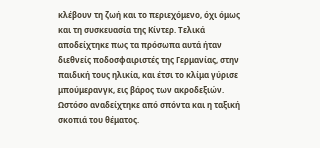κλέβουν τη ζωή και το περιεχόμενο, όχι όμως και τη συσκευασία της Κίντερ. Τελικά αποδείχτηκε πως τα πρόσωπα αυτά ήταν διεθνείς ποδοσφαιριστές της Γερμανίας, στην παιδική τους ηλικία, και έτσι το κλίμα γύρισε μπούμερανγκ, εις βάρος των ακροδεξιών. Ωστόσο αναδείχτηκε από σπόντα και η ταξική σκοπιά του θέματος.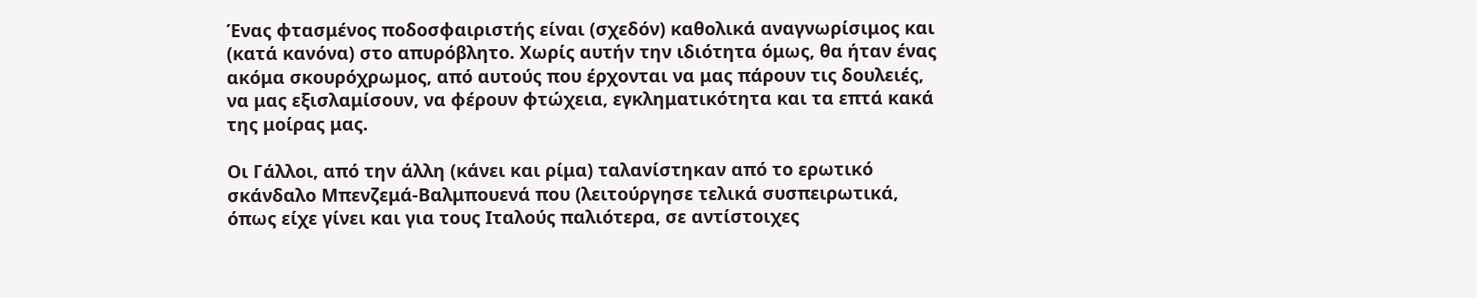Ένας φτασμένος ποδοσφαιριστής είναι (σχεδόν) καθολικά αναγνωρίσιμος και (κατά κανόνα) στο απυρόβλητο. Χωρίς αυτήν την ιδιότητα όμως, θα ήταν ένας ακόμα σκουρόχρωμος, από αυτούς που έρχονται να μας πάρουν τις δουλειές, να μας εξισλαμίσουν, να φέρουν φτώχεια, εγκληματικότητα και τα επτά κακά της μοίρας μας.

Οι Γάλλοι, από την άλλη (κάνει και ρίμα) ταλανίστηκαν από το ερωτικό σκάνδαλο Μπενζεμά-Βαλμπουενά που (λειτούργησε τελικά συσπειρωτικά, όπως είχε γίνει και για τους Ιταλούς παλιότερα, σε αντίστοιχες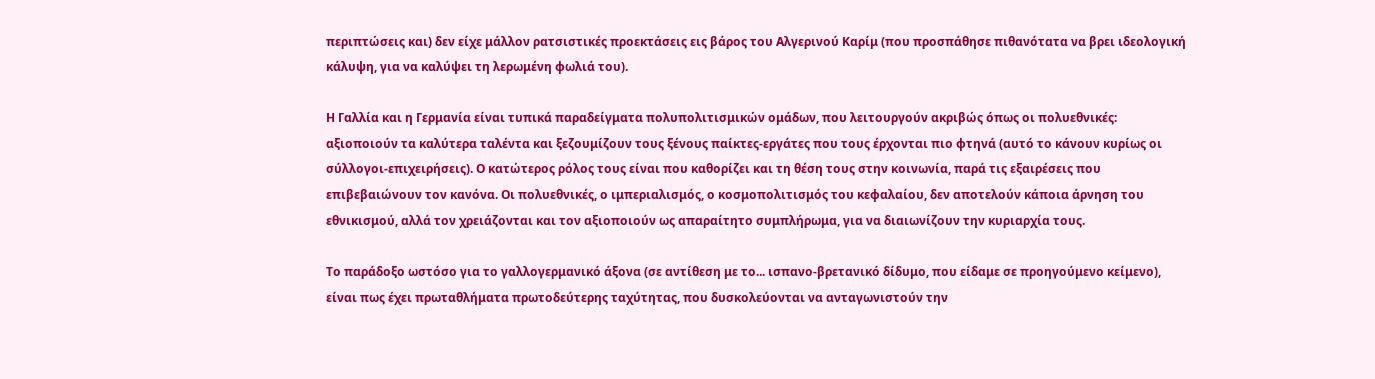περιπτώσεις και) δεν είχε μάλλον ρατσιστικές προεκτάσεις εις βάρος του Αλγερινού Καρίμ (που προσπάθησε πιθανότατα να βρει ιδεολογική κάλυψη, για να καλύψει τη λερωμένη φωλιά του).

Η Γαλλία και η Γερμανία είναι τυπικά παραδείγματα πολυπολιτισμικών ομάδων, που λειτουργούν ακριβώς όπως οι πολυεθνικές: αξιοποιούν τα καλύτερα ταλέντα και ξεζουμίζουν τους ξένους παίκτες-εργάτες που τους έρχονται πιο φτηνά (αυτό το κάνουν κυρίως οι σύλλογοι-επιχειρήσεις). Ο κατώτερος ρόλος τους είναι που καθορίζει και τη θέση τους στην κοινωνία, παρά τις εξαιρέσεις που επιβεβαιώνουν τον κανόνα. Οι πολυεθνικές, ο ιμπεριαλισμός, ο κοσμοπολιτισμός του κεφαλαίου, δεν αποτελούν κάποια άρνηση του εθνικισμού, αλλά τον χρειάζονται και τον αξιοποιούν ως απαραίτητο συμπλήρωμα, για να διαιωνίζουν την κυριαρχία τους.

Το παράδοξο ωστόσο για το γαλλογερμανικό άξονα (σε αντίθεση με το... ισπανο-βρετανικό δίδυμο, που είδαμε σε προηγούμενο κείμενο), είναι πως έχει πρωταθλήματα πρωτοδεύτερης ταχύτητας, που δυσκολεύονται να ανταγωνιστούν την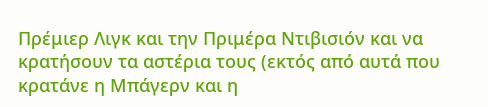Πρέμιερ Λιγκ και την Πριμέρα Ντιβισιόν και να κρατήσουν τα αστέρια τους (εκτός από αυτά που κρατάνε η Μπάγερν και η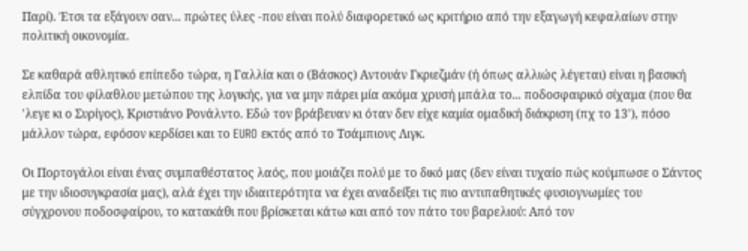Παρί). Έτσι τα εξάγουν σαν... πρώτες ύλες -που είναι πολύ διαφορετικό ως κριτήριο από την εξαγωγή κεφαλαίων στην πολιτική οικονομία.

Σε καθαρά αθλητικό επίπεδο τώρα, η Γαλλία και ο (Βάσκος) Αντουάν Γκριεζμάν (ή όπως αλλιώς λέγεται) είναι η βασική ελπίδα του φίλαθλου μετώπου της λογικής, για να μην πάρει μία ακόμα χρυσή μπάλα το... ποδοσφαιρικό σίχαμα (που θα 'λεγε κι ο Συρίγος), Κριστιάνο Ρονάλντο. Εδώ τον βράβευαν κι όταν δεν είχε καμία ομαδική διάκριση (πχ το 13'), πόσο μάλλον τώρα, εφόσον κερδίσει και το EURO εκτός από το Τσάμπιονς Λιγκ.

Οι Πορτογάλοι είναι ένας συμπαθέστατος λαός, που μοιάζει πολύ με το δικό μας (δεν είναι τυχαίο πώς κούμπωσε ο Σάντος με την ιδιοσυγκρασία μας), αλά έχει την ιδιαιτερότητα να έχει αναδείξει τις πιο αντιπαθητικές φυσιογνωμίες του σύγχρονου ποδοσφαίρου, το κατακάθι που βρίσκεται κάτω και από τον πάτο του βαρελιού: Από τον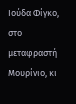Ιούδα Φίγκο, στο μεταφραστή Μουρίνιο, κι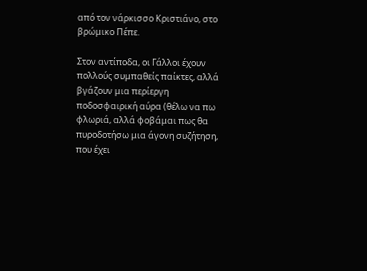από τον νάρκισσο Κριστιάνο, στο βρώμικο Πέπε.

Στον αντίποδα, οι Γάλλοι έχουν πολλούς συμπαθείς παίκτες, αλλά βγάζουν μια περίεργη ποδοσφαιρική αύρα (θέλω να πω φλωριά, αλλά φοβάμαι πως θα πυροδοτήσω μια άγονη συζήτηση, που έχει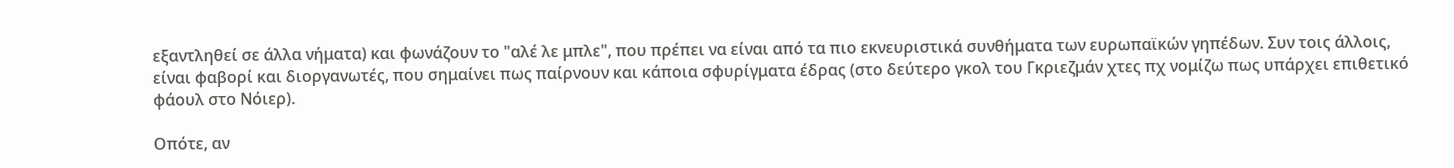εξαντληθεί σε άλλα νήματα) και φωνάζουν το "αλέ λε μπλε", που πρέπει να είναι από τα πιο εκνευριστικά συνθήματα των ευρωπαϊκών γηπέδων. Συν τοις άλλοις, είναι φαβορί και διοργανωτές, που σημαίνει πως παίρνουν και κάποια σφυρίγματα έδρας (στο δεύτερο γκολ του Γκριεζμάν χτες πχ νομίζω πως υπάρχει επιθετικό φάουλ στο Νόιερ).

Οπότε, αν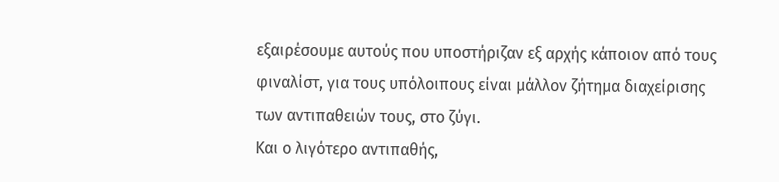εξαιρέσουμε αυτούς που υποστήριζαν εξ αρχής κάποιον από τους φιναλίστ, για τους υπόλοιπους είναι μάλλον ζήτημα διαχείρισης των αντιπαθειών τους, στο ζύγι.
Και ο λιγότερο αντιπαθής,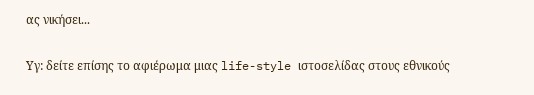ας νικήσει...

Υγ: δείτε επίσης το αφιέρωμα μιας life-style ιστοσελίδας στους εθνικούς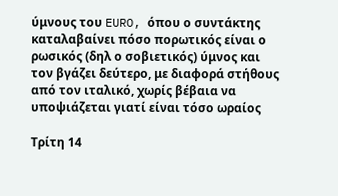ύμνους του EURO, όπου ο συντάκτης καταλαβαίνει πόσο πορωτικός είναι ο ρωσικός (δηλ ο σοβιετικός) ύμνος και τον βγάζει δεύτερο, με διαφορά στήθους από τον ιταλικό, χωρίς βέβαια να υποψιάζεται γιατί είναι τόσο ωραίος

Τρίτη 14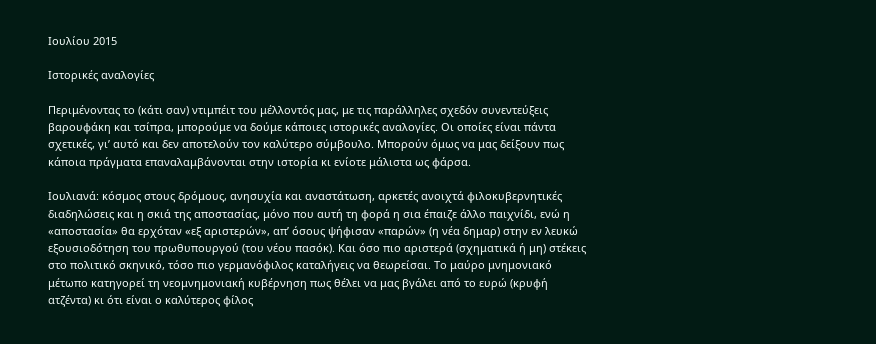Ιουλίου 2015

Ιστορικές αναλογίες

Περιμένοντας το (κάτι σαν) ντιμπέιτ του μέλλοντός μας, με τις παράλληλες σχεδόν συνεντεύξεις βαρουφάκη και τσίπρα, μπορούμε να δούμε κάποιες ιστορικές αναλογίες. Οι οποίες είναι πάντα σχετικές, γι’ αυτό και δεν αποτελούν τον καλύτερο σύμβουλο. Μπορούν όμως να μας δείξουν πως κάποια πράγματα επαναλαμβάνονται στην ιστορία κι ενίοτε μάλιστα ως φάρσα.

Ιουλιανά: κόσμος στους δρόμους, ανησυχία και αναστάτωση, αρκετές ανοιχτά φιλοκυβερνητικές διαδηλώσεις και η σκιά της αποστασίας, μόνο που αυτή τη φορά η σια έπαιζε άλλο παιχνίδι, ενώ η «αποστασία» θα ερχόταν «εξ αριστερών», απ’ όσους ψήφισαν «παρών» (η νέα δημαρ) στην εν λευκώ εξουσιοδότηση του πρωθυπουργού (του νέου πασόκ). Και όσο πιο αριστερά (σχηματικά ή μη) στέκεις στο πολιτικό σκηνικό, τόσο πιο γερμανόφιλος καταλήγεις να θεωρείσαι. Το μαύρο μνημονιακό μέτωπο κατηγορεί τη νεομνημονιακή κυβέρνηση πως θέλει να μας βγάλει από το ευρώ (κρυφή ατζέντα) κι ότι είναι ο καλύτερος φίλος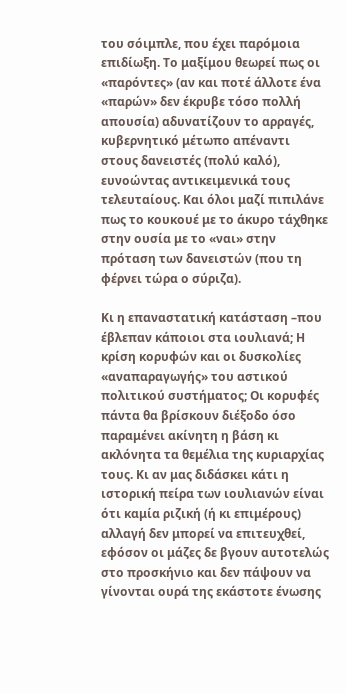του σόιμπλε, που έχει παρόμοια επιδίωξη. Το μαξίμου θεωρεί πως οι «παρόντες» (αν και ποτέ άλλοτε ένα «παρών» δεν έκρυβε τόσο πολλή απουσία) αδυνατίζουν το αρραγές, κυβερνητικό μέτωπο απέναντι στους δανειστές (πολύ καλό), ευνοώντας αντικειμενικά τους τελευταίους. Και όλοι μαζί πιπιλάνε πως το κουκουέ με το άκυρο τάχθηκε στην ουσία με το «ναι» στην πρόταση των δανειστών (που τη φέρνει τώρα ο σύριζα).

Κι η επαναστατική κατάσταση –που έβλεπαν κάποιοι στα ιουλιανά; Η κρίση κορυφών και οι δυσκολίες «αναπαραγωγής» του αστικού πολιτικού συστήματος; Οι κορυφές πάντα θα βρίσκουν διέξοδο όσο παραμένει ακίνητη η βάση κι ακλόνητα τα θεμέλια της κυριαρχίας τους. Κι αν μας διδάσκει κάτι η ιστορική πείρα των ιουλιανών είναι ότι καμία ριζική (ή κι επιμέρους) αλλαγή δεν μπορεί να επιτευχθεί, εφόσον οι μάζες δε βγουν αυτοτελώς στο προσκήνιο και δεν πάψουν να γίνονται ουρά της εκάστοτε ένωσης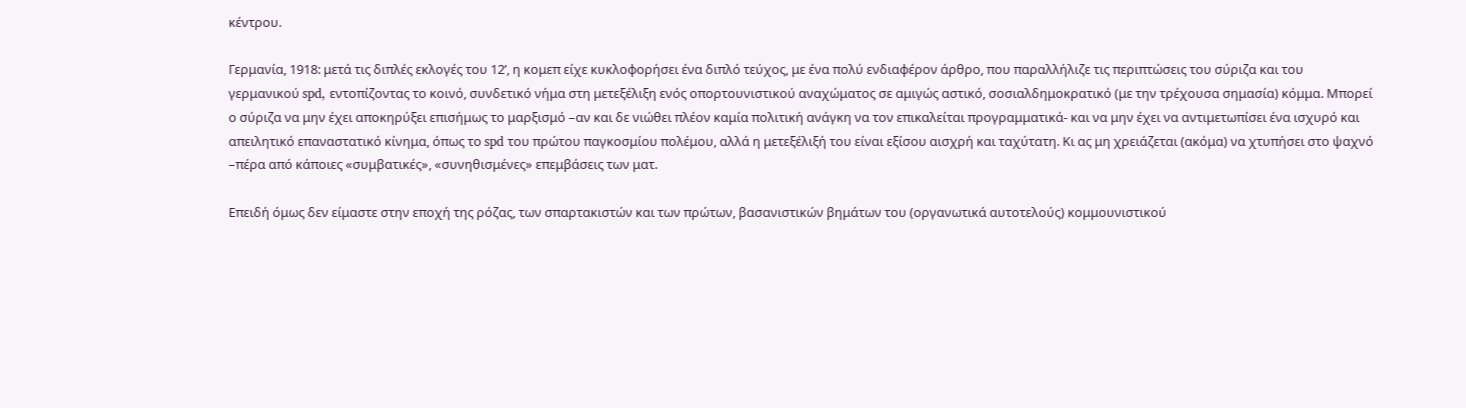κέντρου.

Γερμανία, 1918: μετά τις διπλές εκλογές του 12’, η κομεπ είχε κυκλοφορήσει ένα διπλό τεύχος, με ένα πολύ ενδιαφέρον άρθρο, που παραλλήλιζε τις περιπτώσεις του σύριζα και του γερμανικού spd, εντοπίζοντας το κοινό, συνδετικό νήμα στη μετεξέλιξη ενός οπορτουνιστικού αναχώματος σε αμιγώς αστικό, σοσιαλδημοκρατικό (με την τρέχουσα σημασία) κόμμα. Μπορεί ο σύριζα να μην έχει αποκηρύξει επισήμως το μαρξισμό –αν και δε νιώθει πλέον καμία πολιτική ανάγκη να τον επικαλείται προγραμματικά- και να μην έχει να αντιμετωπίσει ένα ισχυρό και απειλητικό επαναστατικό κίνημα, όπως το spd του πρώτου παγκοσμίου πολέμου, αλλά η μετεξέλιξή του είναι εξίσου αισχρή και ταχύτατη. Κι ας μη χρειάζεται (ακόμα) να χτυπήσει στο ψαχνό –πέρα από κάποιες «συμβατικές», «συνηθισμένες» επεμβάσεις των ματ.

Επειδή όμως δεν είμαστε στην εποχή της ρόζας, των σπαρτακιστών και των πρώτων, βασανιστικών βημάτων του (οργανωτικά αυτοτελούς) κομμουνιστικού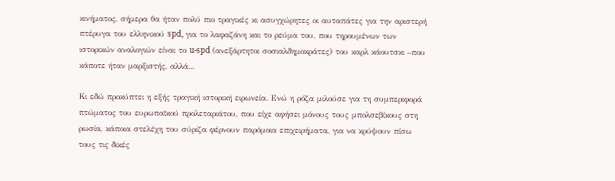κινήματος, σήμερα θα ήταν πολύ πιο τραγικές κι ασυγχώρητες οι αυταπάτες για την αριστερή πτέρυγα του ελληνικού spd, για το λαφαζάνη και το ρεύμα του, που τηρουμένων των ιστορικών αναλογιών είναι το u-spd (ανεξάρτητοι σοσιαλδημοκράτες) του καρλ κάουτσκι –που κάποτε ήταν μαρξιστής, αλλά...

Κι εδώ προκύπτει η εξής τραγική ιστορική ειρωνεία. Ενώ η ρόζα μιλούσε για τη συμπεριφορά πτώματος του ευρωπαϊκού προλεταριάτου, που είχε αφήσει μόνους τους μπολσεβίκους στη ρωσία, κάποια στελέχη του σύριζα φέρνουν παρόμοια επιχειρήματα, για να κρύψουν πίσω τους τις δικές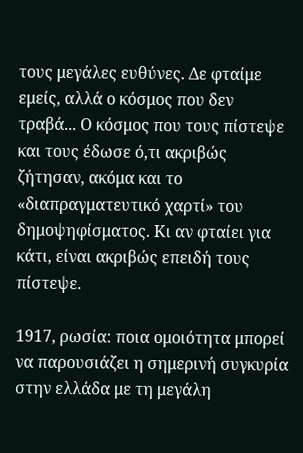τους μεγάλες ευθύνες. Δε φταίμε εμείς, αλλά ο κόσμος που δεν τραβά... Ο κόσμος που τους πίστεψε και τους έδωσε ό,τι ακριβώς ζήτησαν, ακόμα και το «διαπραγματευτικό χαρτί» του δημοψηφίσματος. Κι αν φταίει για κάτι, είναι ακριβώς επειδή τους πίστεψε.

1917, ρωσία: ποια ομοιότητα μπορεί να παρουσιάζει η σημερινή συγκυρία στην ελλάδα με τη μεγάλη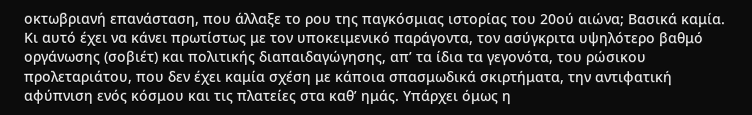οκτωβριανή επανάσταση, που άλλαξε το ρου της παγκόσμιας ιστορίας του 20ού αιώνα; Βασικά καμία. Κι αυτό έχει να κάνει πρωτίστως με τον υποκειμενικό παράγοντα, τον ασύγκριτα υψηλότερο βαθμό οργάνωσης (σοβιέτ) και πολιτικής διαπαιδαγώγησης, απ’ τα ίδια τα γεγονότα, του ρώσικου προλεταριάτου, που δεν έχει καμία σχέση με κάποια σπασμωδικά σκιρτήματα, την αντιφατική αφύπνιση ενός κόσμου και τις πλατείες στα καθ’ ημάς. Υπάρχει όμως η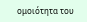ομοιότητα του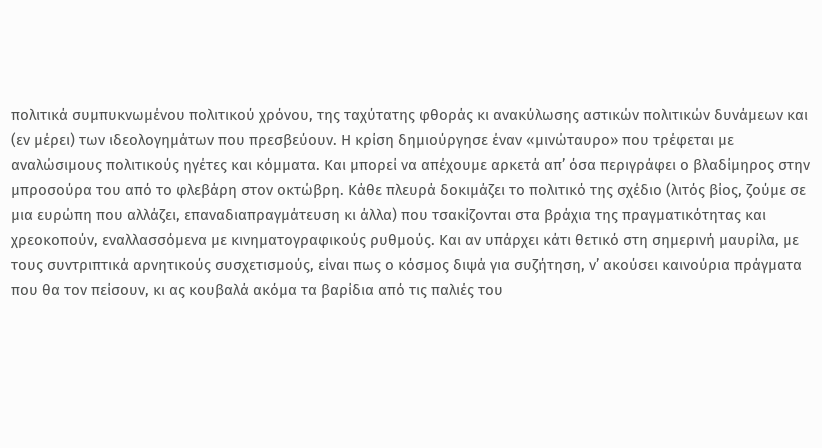πολιτικά συμπυκνωμένου πολιτικού χρόνου, της ταχύτατης φθοράς κι ανακύλωσης αστικών πολιτικών δυνάμεων και (εν μέρει) των ιδεολογημάτων που πρεσβεύουν. Η κρίση δημιούργησε έναν «μινώταυρο» που τρέφεται με αναλώσιμους πολιτικούς ηγέτες και κόμματα. Και μπορεί να απέχουμε αρκετά απ’ όσα περιγράφει ο βλαδίμηρος στην μπροσούρα του από το φλεβάρη στον οκτώβρη. Κάθε πλευρά δοκιμάζει το πολιτικό της σχέδιο (λιτός βίος, ζούμε σε μια ευρώπη που αλλάζει, επαναδιαπραγμάτευση κι άλλα) που τσακίζονται στα βράχια της πραγματικότητας και χρεοκοπούν, εναλλασσόμενα με κινηματογραφικούς ρυθμούς. Και αν υπάρχει κάτι θετικό στη σημερινή μαυρίλα, με τους συντριπτικά αρνητικούς συσχετισμούς, είναι πως ο κόσμος διψά για συζήτηση, ν’ ακούσει καινούρια πράγματα που θα τον πείσουν, κι ας κουβαλά ακόμα τα βαρίδια από τις παλιές του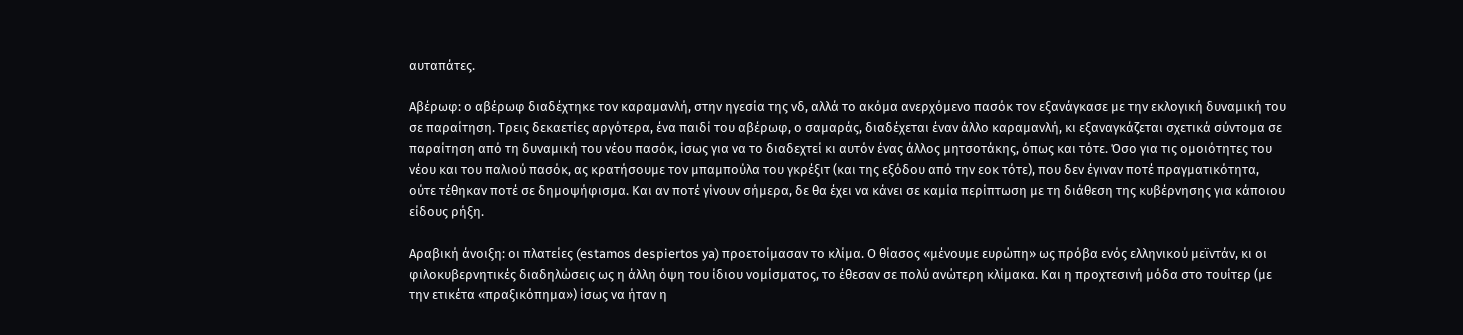αυταπάτες.

Αβέρωφ: ο αβέρωφ διαδέχτηκε τον καραμανλή, στην ηγεσία της νδ, αλλά το ακόμα ανερχόμενο πασόκ τον εξανάγκασε με την εκλογική δυναμική του σε παραίτηση. Τρεις δεκαετίες αργότερα, ένα παιδί του αβέρωφ, ο σαμαράς, διαδέχεται έναν άλλο καραμανλή, κι εξαναγκάζεται σχετικά σύντομα σε παραίτηση από τη δυναμική του νέου πασόκ, ίσως για να το διαδεχτεί κι αυτόν ένας άλλος μητσοτάκης, όπως και τότε. Όσο για τις ομοιότητες του νέου και του παλιού πασόκ, ας κρατήσουμε τον μπαμπούλα του γκρέξιτ (και της εξόδου από την εοκ τότε), που δεν έγιναν ποτέ πραγματικότητα, ούτε τέθηκαν ποτέ σε δημοψήφισμα. Και αν ποτέ γίνουν σήμερα, δε θα έχει να κάνει σε καμία περίπτωση με τη διάθεση της κυβέρνησης για κάποιου είδους ρήξη.

Αραβική άνοιξη: οι πλατείες (estamos despiertos ya) προετοίμασαν το κλίμα. Ο θίασος «μένουμε ευρώπη» ως πρόβα ενός ελληνικού μεϊντάν, κι οι φιλοκυβερνητικές διαδηλώσεις ως η άλλη όψη του ίδιου νομίσματος, το έθεσαν σε πολύ ανώτερη κλίμακα. Και η προχτεσινή μόδα στο τουίτερ (με την ετικέτα «πραξικόπημα») ίσως να ήταν η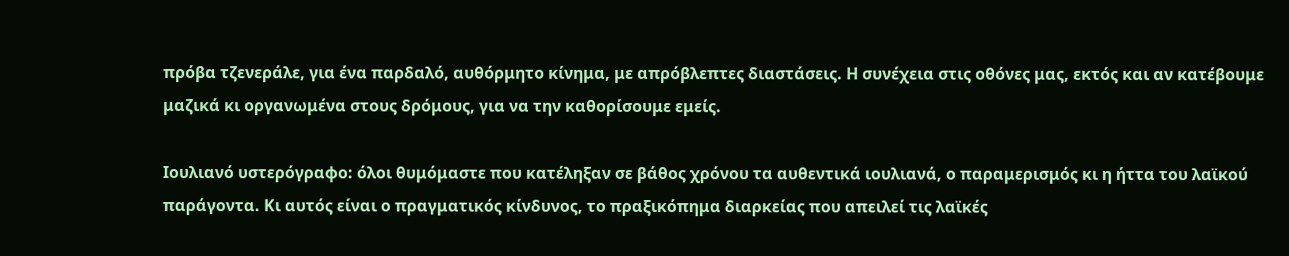πρόβα τζενεράλε, για ένα παρδαλό, αυθόρμητο κίνημα, με απρόβλεπτες διαστάσεις. Η συνέχεια στις οθόνες μας, εκτός και αν κατέβουμε μαζικά κι οργανωμένα στους δρόμους, για να την καθορίσουμε εμείς.

Ιουλιανό υστερόγραφο: όλοι θυμόμαστε που κατέληξαν σε βάθος χρόνου τα αυθεντικά ιουλιανά, ο παραμερισμός κι η ήττα του λαϊκού παράγοντα. Κι αυτός είναι ο πραγματικός κίνδυνος, το πραξικόπημα διαρκείας που απειλεί τις λαϊκές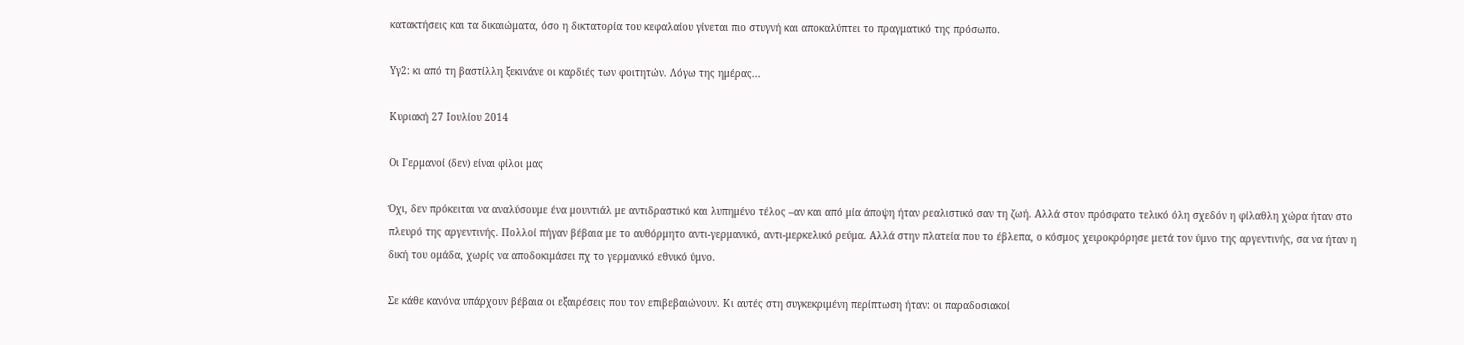κατακτήσεις και τα δικαιώματα, όσο η δικτατορία του κεφαλαίου γίνεται πιο στυγνή και αποκαλύπτει το πραγματικό της πρόσωπο.

Υγ2: κι από τη βαστίλλη ξεκινάνε οι καρδιές των φοιτητών. Λόγω της ημέρας...

Κυριακή 27 Ιουλίου 2014

Οι Γερμανοί (δεν) είναι φίλοι μας

Όχι, δεν πρόκειται να αναλύσουμε ένα μουντιάλ με αντιδραστικό και λυπημένο τέλος –αν και από μία άποψη ήταν ρεαλιστικό σαν τη ζωή. Αλλά στον πρόσφατο τελικό όλη σχεδόν η φίλαθλη χώρα ήταν στο πλευρό της αργεντινής. Πολλοί πήγαν βέβαια με το αυθόρμητο αντι-γερμανικό, αντι-μερκελικό ρεύμα. Αλλά στην πλατεία που το έβλεπα, ο κόσμος χειροκρόρησε μετά τον ύμνο της αργεντινής, σα να ήταν η δική του ομάδα, χωρίς να αποδοκιμάσει πχ το γερμανικό εθνικό ύμνο.

Σε κάθε κανόνα υπάρχουν βέβαια οι εξαιρέσεις που τον επιβεβαιώνουν. Κι αυτές στη συγκεκριμένη περίπτωση ήταν: οι παραδοσιακοί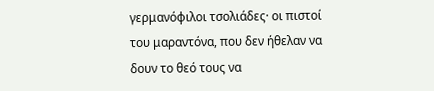γερμανόφιλοι τσολιάδες· οι πιστοί του μαραντόνα, που δεν ήθελαν να δουν το θεό τους να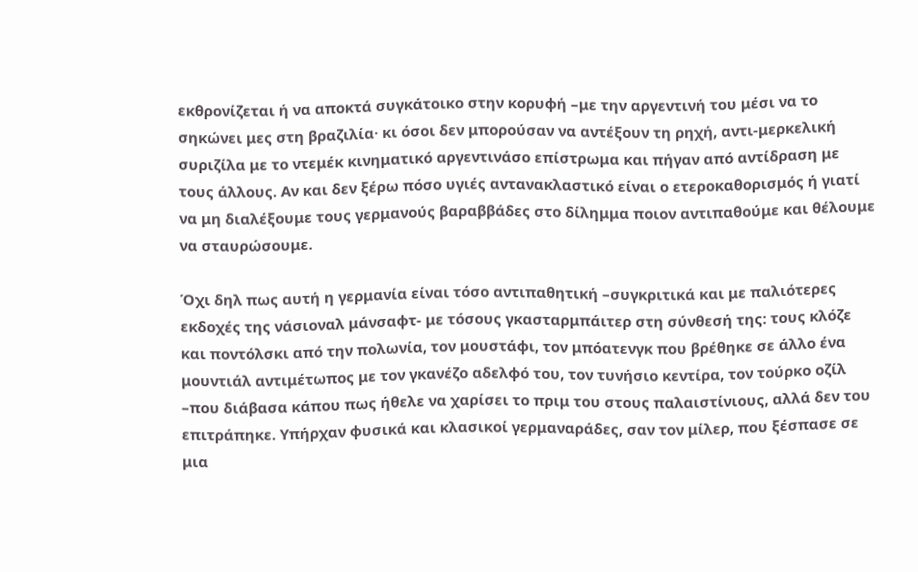εκθρονίζεται ή να αποκτά συγκάτοικο στην κορυφή –με την αργεντινή του μέσι να το σηκώνει μες στη βραζιλία· κι όσοι δεν μπορούσαν να αντέξουν τη ρηχή, αντι-μερκελική συριζίλα με το ντεμέκ κινηματικό αργεντινάσο επίστρωμα και πήγαν από αντίδραση με τους άλλους. Αν και δεν ξέρω πόσο υγιές αντανακλαστικό είναι ο ετεροκαθορισμός ή γιατί να μη διαλέξουμε τους γερμανούς βαραββάδες στο δίλημμα ποιον αντιπαθούμε και θέλουμε να σταυρώσουμε.

Όχι δηλ πως αυτή η γερμανία είναι τόσο αντιπαθητική –συγκριτικά και με παλιότερες εκδοχές της νάσιοναλ μάνσαφτ- με τόσους γκασταρμπάιτερ στη σύνθεσή της: τους κλόζε και ποντόλσκι από την πολωνία, τον μουστάφι, τον μπόατενγκ που βρέθηκε σε άλλο ένα μουντιάλ αντιμέτωπος με τον γκανέζο αδελφό του, τον τυνήσιο κεντίρα, τον τούρκο οζίλ –που διάβασα κάπου πως ήθελε να χαρίσει το πριμ του στους παλαιστίνιους, αλλά δεν του επιτράπηκε. Υπήρχαν φυσικά και κλασικοί γερμαναράδες, σαν τον μίλερ, που ξέσπασε σε μια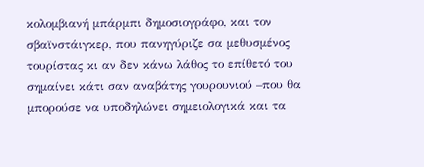κολομβιανή μπάρμπι δημοσιογράφο, και τον σβαϊνστάιγκερ, που πανηγύριζε σα μεθυσμένος τουρίστας κι αν δεν κάνω λάθος το επίθετό του σημαίνει κάτι σαν αναβάτης γουρουνιού –που θα μπορούσε να υποδηλώνει σημειολογικά και τα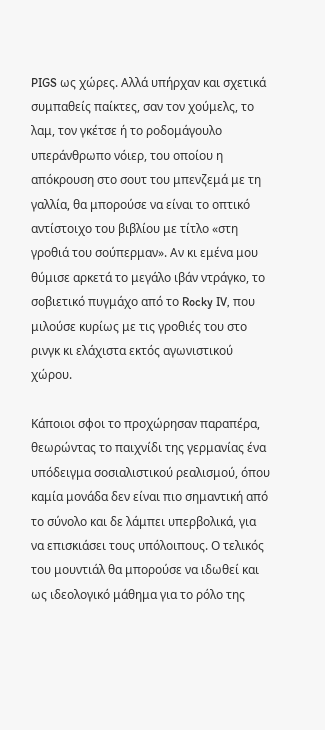PIGS ως χώρες. Αλλά υπήρχαν και σχετικά συμπαθείς παίκτες, σαν τον χούμελς, το λαμ, τον γκέτσε ή το ροδομάγουλο υπεράνθρωπο νόιερ, του οποίου η απόκρουση στο σουτ του μπενζεμά με τη γαλλία, θα μπορούσε να είναι το οπτικό αντίστοιχο του βιβλίου με τίτλο «στη γροθιά του σούπερμαν». Αν κι εμένα μου θύμισε αρκετά το μεγάλο ιβάν ντράγκο, το σοβιετικό πυγμάχο από το Rocky IV, που μιλούσε κυρίως με τις γροθιές του στο ρινγκ κι ελάχιστα εκτός αγωνιστικού χώρου.

Κάποιοι σφοι το προχώρησαν παραπέρα, θεωρώντας το παιχνίδι της γερμανίας ένα υπόδειγμα σοσιαλιστικού ρεαλισμού, όπου καμία μονάδα δεν είναι πιο σημαντική από το σύνολο και δε λάμπει υπερβολικά, για να επισκιάσει τους υπόλοιπους. Ο τελικός του μουντιάλ θα μπορούσε να ιδωθεί και ως ιδεολογικό μάθημα για το ρόλο της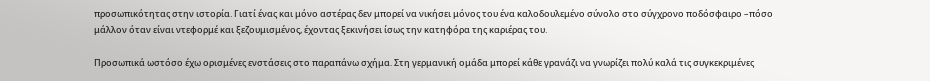προσωπικότητας στην ιστορία. Γιατί ένας και μόνο αστέρας δεν μπορεί να νικήσει μόνος του ένα καλοδουλεμένο σύνολο στο σύγχρονο ποδόσφαιρο –πόσο μάλλον όταν είναι ντεφορμέ και ξεζουμισμένος, έχοντας ξεκινήσει ίσως την κατηφόρα της καριέρας του.

Προσωπικά ωστόσο έχω ορισμένες ενστάσεις στο παραπάνω σχήμα. Στη γερμανική ομάδα μπορεί κάθε γρανάζι να γνωρίζει πολύ καλά τις συγκεκριμένες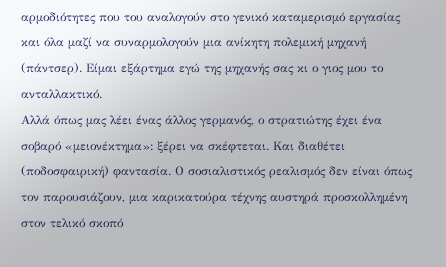αρμοδιότητες που του αναλογούν στο γενικό καταμερισμό εργασίας και όλα μαζί να συναρμολογούν μια ανίκητη πολεμική μηχανή (πάντσερ). Είμαι εξάρτημα εγώ της μηχανής σας κι ο γιος μου το ανταλλακτικό.
Αλλά όπως μας λέει ένας άλλος γερμανός, ο στρατιώτης έχει ένα σοβαρό «μειονέκτημα»: ξέρει να σκέφτεται. Και διαθέτει (ποδοσφαιρική) φαντασία. Ο σοσιαλιστικός ρεαλισμός δεν είναι όπως τον παρουσιάζουν, μια καρικατούρα τέχνης αυστηρά προσκολλημένη στον τελικό σκοπό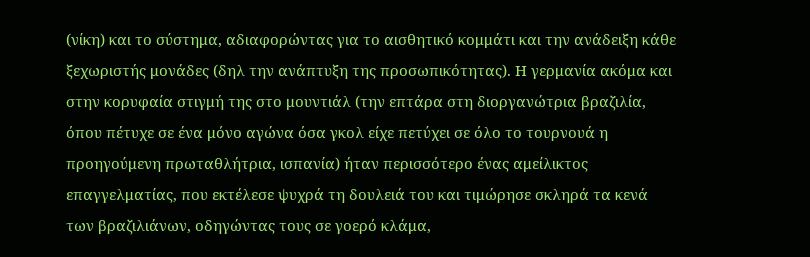(νίκη) και το σύστημα, αδιαφορώντας για το αισθητικό κομμάτι και την ανάδειξη κάθε ξεχωριστής μονάδες (δηλ την ανάπτυξη της προσωπικότητας). Η γερμανία ακόμα και στην κορυφαία στιγμή της στο μουντιάλ (την επτάρα στη διοργανώτρια βραζιλία, όπου πέτυχε σε ένα μόνο αγώνα όσα γκολ είχε πετύχει σε όλο το τουρνουά η προηγούμενη πρωταθλήτρια, ισπανία) ήταν περισσότερο ένας αμείλικτος επαγγελματίας, που εκτέλεσε ψυχρά τη δουλειά του και τιμώρησε σκληρά τα κενά των βραζιλιάνων, οδηγώντας τους σε γοερό κλάμα,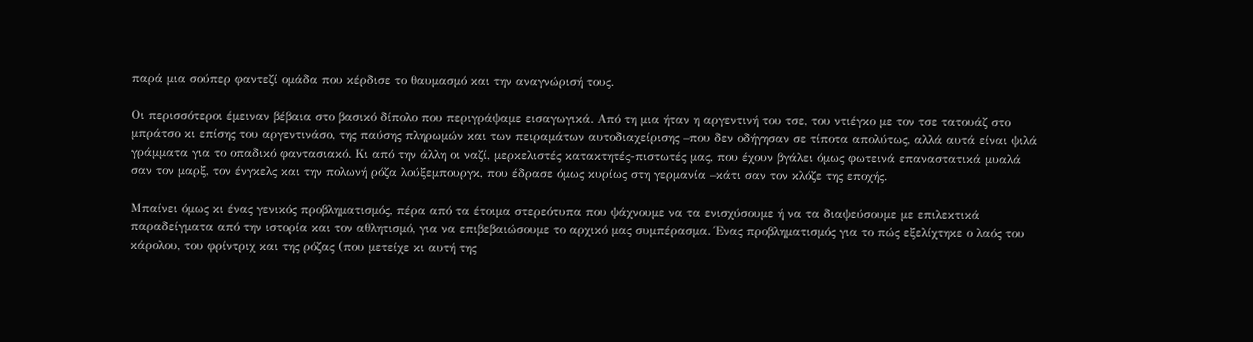παρά μια σούπερ φαντεζί ομάδα που κέρδισε το θαυμασμό και την αναγνώρισή τους.

Οι περισσότεροι έμειναν βέβαια στο βασικό δίπολο που περιγράψαμε εισαγωγικά. Από τη μια ήταν η αργεντινή του τσε, του ντιέγκο με τον τσε τατουάζ στο μπράτσο κι επίσης του αργεντινάσο, της παύσης πληρωμών και των πειραμάτων αυτοδιαχείρισης –που δεν οδήγησαν σε τίποτα απολύτως, αλλά αυτά είναι ψιλά γράμματα για το οπαδικό φαντασιακό. Κι από την άλλη οι ναζί, μερκελιστές κατακτητές-πιστωτές μας, που έχουν βγάλει όμως φωτεινά επαναστατικά μυαλά σαν τον μαρξ, τον ένγκελς και την πολωνή ρόζα λούξεμπουργκ, που έδρασε όμως κυρίως στη γερμανία –κάτι σαν τον κλόζε της εποχής.

Μπαίνει όμως κι ένας γενικός προβληματισμός, πέρα από τα έτοιμα στερεότυπα που ψάχνουμε να τα ενισχύσουμε ή να τα διαψεύσουμε με επιλεκτικά παραδείγματα από την ιστορία και τον αθλητισμό, για να επιβεβαιώσουμε το αρχικό μας συμπέρασμα. Ένας προβληματισμός για το πώς εξελίχτηκε ο λαός του κάρολου, του φρίντριχ και της ρόζας (που μετείχε κι αυτή της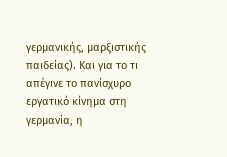γερμανικής, μαρξιστικής παιδείας). Και για το τι απέγινε το πανίσχυρο εργατικό κίνημα στη γερμανία, η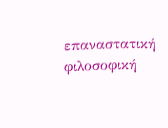επαναστατική φιλοσοφική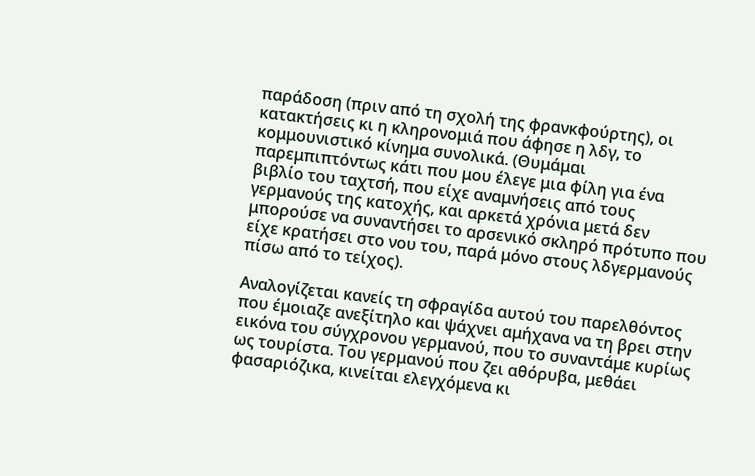παράδοση (πριν από τη σχολή της φρανκφούρτης), οι κατακτήσεις κι η κληρονομιά που άφησε η λδγ, το κομμουνιστικό κίνημα συνολικά. (Θυμάμαι παρεμπιπτόντως κάτι που μου έλεγε μια φίλη για ένα βιβλίο του ταχτσή, που είχε αναμνήσεις από τους γερμανούς της κατοχής, και αρκετά χρόνια μετά δεν μπορούσε να συναντήσει το αρσενικό σκληρό πρότυπο που είχε κρατήσει στο νου του, παρά μόνο στους λδγερμανούς πίσω από το τείχος).

Αναλογίζεται κανείς τη σφραγίδα αυτού του παρελθόντος που έμοιαζε ανεξίτηλο και ψάχνει αμήχανα να τη βρει στην εικόνα του σύγχρονου γερμανού, που το συναντάμε κυρίως ως τουρίστα. Του γερμανού που ζει αθόρυβα, μεθάει φασαριόζικα, κινείται ελεγχόμενα κι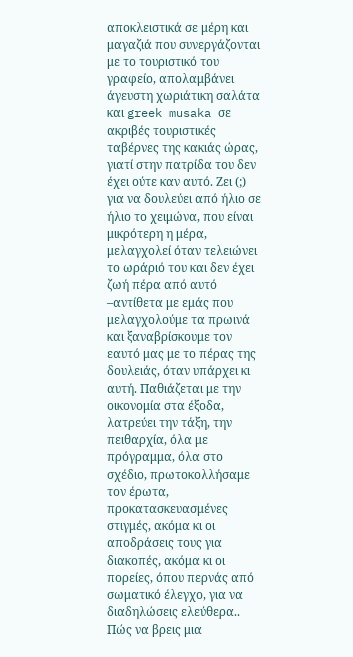αποκλειστικά σε μέρη και μαγαζιά που συνεργάζονται με το τουριστικό του γραφείο, απολαμβάνει άγευστη χωριάτικη σαλάτα και greek musaka σε ακριβές τουριστικές ταβέρνες της κακιάς ώρας, γιατί στην πατρίδα του δεν έχει ούτε καν αυτό. Ζει (;) για να δουλεύει από ήλιο σε ήλιο το χειμώνα, που είναι μικρότερη η μέρα, μελαγχολεί όταν τελειώνει το ωράριό του και δεν έχει ζωή πέρα από αυτό –αντίθετα με εμάς που μελαγχολούμε τα πρωινά και ξαναβρίσκουμε τον εαυτό μας με το πέρας της δουλειάς, όταν υπάρχει κι αυτή. Παθιάζεται με την οικονομία στα έξοδα, λατρεύει την τάξη, την πειθαρχία, όλα με πρόγραμμα, όλα στο σχέδιο, πρωτοκολλήσαμε τον έρωτα, προκατασκευασμένες στιγμές, ακόμα κι οι αποδράσεις τους για διακοπές, ακόμα κι οι πορείες, όπου περνάς από σωματικό έλεγχο, για να διαδηλώσεις ελεύθερα.. Πώς να βρεις μια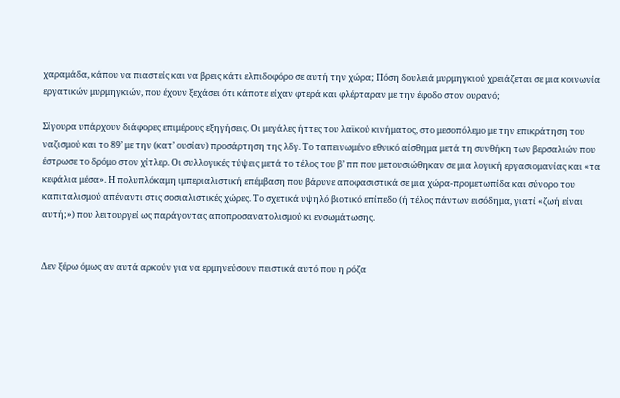χαραμάδα, κάπου να πιαστείς και να βρεις κάτι ελπιδοφόρο σε αυτή την χώρα; Πόση δουλειά μυρμηγκιού χρειάζεται σε μια κοινωνία εργατικών μυρμηγκιών, που έχουν ξεχάσει ότι κάποτε είχαν φτερά και φλέρταραν με την έφοδο στον ουρανό;

Σίγουρα υπάρχουν διάφορες επιμέρους εξηγήσεις. Οι μεγάλες ήττες του λαϊκού κινήματος, στο μεσοπόλεμο με την επικράτηση του ναζισμού και το 89’ με την (κατ’ ουσίαν) προσάρτηση της λδγ. Το ταπεινωμένο εθνικό αίσθημα μετά τη συνθήκη των βερσαλιών που έστρωσε το δρόμο στον χίτλερ. Οι συλλογικές τύψεις μετά το τέλος του β’ ππ που μετουσιώθηκαν σε μια λογική εργασιομανίας και «τα κεφάλια μέσα». Η πολυπλόκαμη ιμπεριαλιστική επέμβαση που βάρυνε αποφασιστικά σε μια χώρα-προμετωπίδα και σύνορο του καπιταλισμού απέναντι στις σοσιαλιστικές χώρες. Το σχετικά υψηλό βιοτικό επίπεδο (ή τέλος πάντων εισόδημα, γιατί «ζωή είναι αυτή;») που λειτουργεί ως παράγοντας αποπροσανατολισμού κι ενσωμάτωσης.


Δεν ξέρω όμως αν αυτά αρκούν για να ερμηνεύσουν πειστικά αυτό που η ρόζα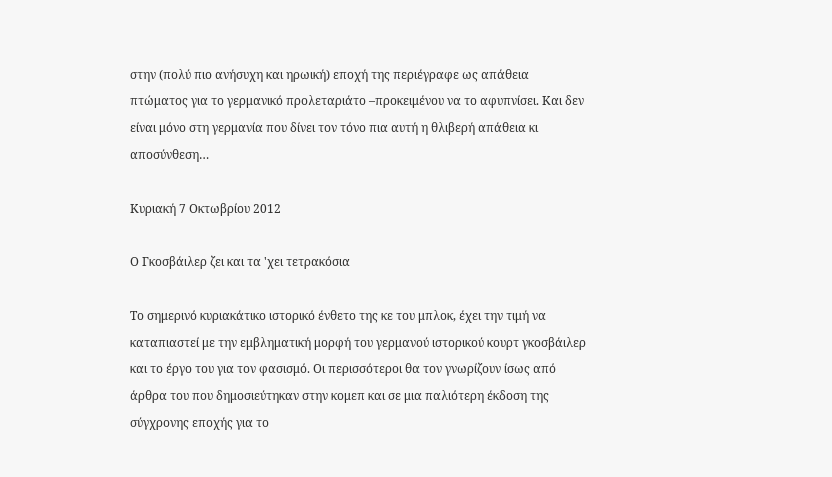στην (πολύ πιο ανήσυχη και ηρωική) εποχή της περιέγραφε ως απάθεια πτώματος για το γερμανικό προλεταριάτο –προκειμένου να το αφυπνίσει. Και δεν είναι μόνο στη γερμανία που δίνει τον τόνο πια αυτή η θλιβερή απάθεια κι αποσύνθεση…

Κυριακή 7 Οκτωβρίου 2012

Ο Γκοσβάιλερ ζει και τα 'χει τετρακόσια

Το σημερινό κυριακάτικο ιστορικό ένθετο της κε του μπλοκ, έχει την τιμή να καταπιαστεί με την εμβληματική μορφή του γερμανού ιστορικού κουρτ γκοσβάιλερ και το έργο του για τον φασισμό. Οι περισσότεροι θα τον γνωρίζουν ίσως από άρθρα του που δημοσιεύτηκαν στην κομεπ και σε μια παλιότερη έκδοση της σύγχρονης εποχής για το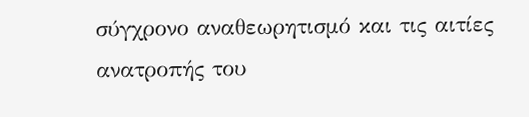σύγχρονο αναθεωρητισμό και τις αιτίες ανατροπής του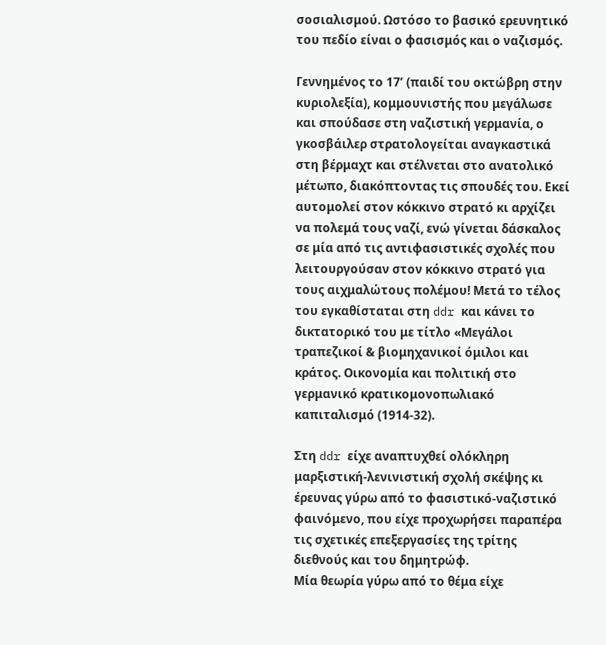σοσιαλισμού. Ωστόσο το βασικό ερευνητικό του πεδίο είναι ο φασισμός και ο ναζισμός.

Γεννημένος το 17’ (παιδί του οκτώβρη στην κυριολεξία), κομμουνιστής που μεγάλωσε και σπούδασε στη ναζιστική γερμανία, ο γκοσβάιλερ στρατολογείται αναγκαστικά στη βέρμαχτ και στέλνεται στο ανατολικό μέτωπο, διακόπτοντας τις σπουδές του. Εκεί αυτομολεί στον κόκκινο στρατό κι αρχίζει να πολεμά τους ναζί, ενώ γίνεται δάσκαλος σε μία από τις αντιφασιστικές σχολές που λειτουργούσαν στον κόκκινο στρατό για τους αιχμαλώτους πολέμου! Μετά το τέλος του εγκαθίσταται στη ddr και κάνει το δικτατορικό του με τίτλο «Μεγάλοι τραπεζικοί & βιομηχανικοί όμιλοι και κράτος. Οικονομία και πολιτική στο γερμανικό κρατικομονοπωλιακό καπιταλισμό (1914-32).

Στη ddr είχε αναπτυχθεί ολόκληρη μαρξιστική-λενινιστική σχολή σκέψης κι έρευνας γύρω από το φασιστικό-ναζιστικό φαινόμενο, που είχε προχωρήσει παραπέρα τις σχετικές επεξεργασίες της τρίτης διεθνούς και του δημητρώφ.
Μία θεωρία γύρω από το θέμα είχε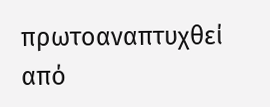πρωτοαναπτυχθεί από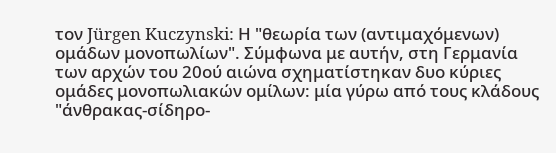τον Jürgen Kuczynski: Η "θεωρία των (αντιμαχόμενων) ομάδων μονοπωλίων". Σύμφωνα με αυτήν, στη Γερμανία των αρχών του 20ού αιώνα σχηματίστηκαν δυο κύριες ομάδες μονοπωλιακών ομίλων: μία γύρω από τους κλάδους "άνθρακας-σίδηρο-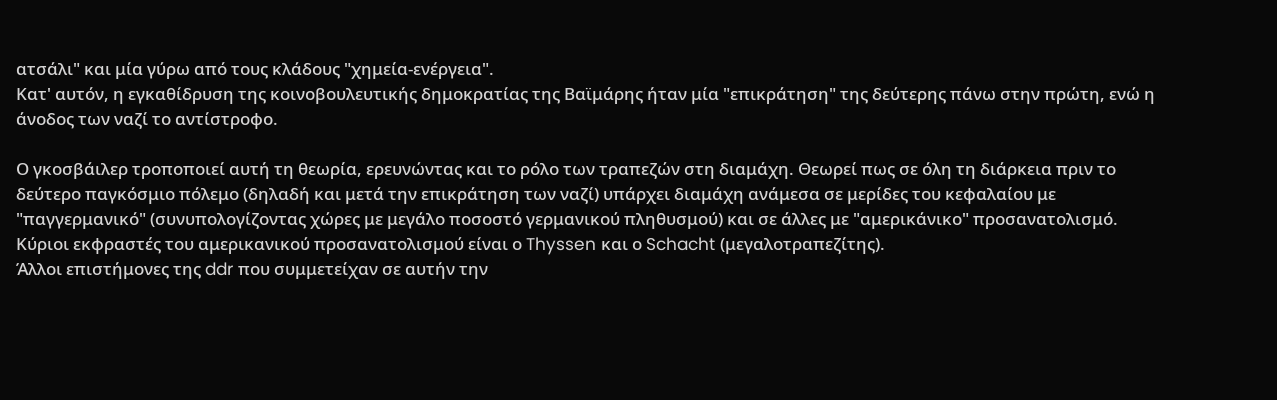ατσάλι" και μία γύρω από τους κλάδους "χημεία-ενέργεια".
Κατ' αυτόν, η εγκαθίδρυση της κοινοβουλευτικής δημοκρατίας της Βαϊμάρης ήταν μία "επικράτηση" της δεύτερης πάνω στην πρώτη, ενώ η άνοδος των ναζί το αντίστροφο.

Ο γκοσβάιλερ τροποποιεί αυτή τη θεωρία, ερευνώντας και το ρόλο των τραπεζών στη διαμάχη. Θεωρεί πως σε όλη τη διάρκεια πριν το δεύτερο παγκόσμιο πόλεμο (δηλαδή και μετά την επικράτηση των ναζί) υπάρχει διαμάχη ανάμεσα σε μερίδες του κεφαλαίου με "παγγερμανικό" (συνυπολογίζοντας χώρες με μεγάλο ποσοστό γερμανικού πληθυσμού) και σε άλλες με "αμερικάνικο" προσανατολισμό. Κύριοι εκφραστές του αμερικανικού προσανατολισμού είναι ο Thyssen και ο Schacht (μεγαλοτραπεζίτης).
Άλλοι επιστήμονες της ddr που συμμετείχαν σε αυτήν την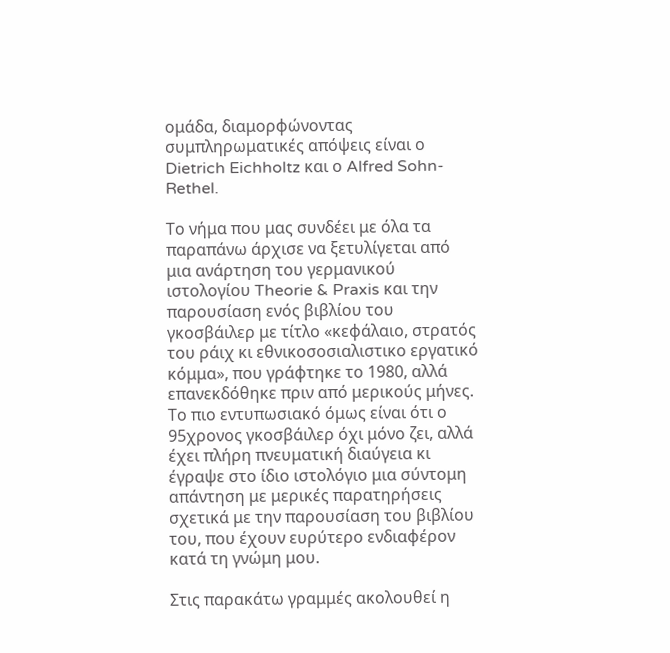ομάδα, διαμορφώνοντας συμπληρωματικές απόψεις είναι ο Dietrich Eichholtz και ο Alfred Sohn-Rethel.

Το νήμα που μας συνδέει με όλα τα παραπάνω άρχισε να ξετυλίγεται από μια ανάρτηση του γερμανικού ιστολογίου Theorie & Praxis και την παρουσίαση ενός βιβλίου του γκοσβάιλερ με τίτλο «κεφάλαιο, στρατός του ράιχ κι εθνικοσοσιαλιστικο εργατικό κόμμα», που γράφτηκε το 1980, αλλά επανεκδόθηκε πριν από μερικούς μήνες. Το πιο εντυπωσιακό όμως είναι ότι ο 95χρονος γκοσβάιλερ όχι μόνο ζει, αλλά έχει πλήρη πνευματική διαύγεια κι έγραψε στο ίδιο ιστολόγιο μια σύντομη απάντηση με μερικές παρατηρήσεις σχετικά με την παρουσίαση του βιβλίου του, που έχουν ευρύτερο ενδιαφέρον κατά τη γνώμη μου.

Στις παρακάτω γραμμές ακολουθεί η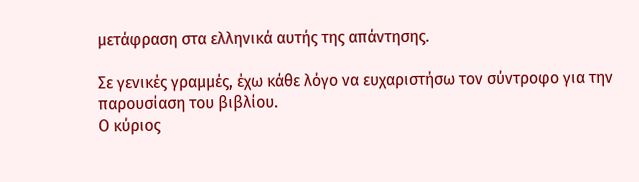μετάφραση στα ελληνικά αυτής της απάντησης.

Σε γενικές γραμμές, έχω κάθε λόγο να ευχαριστήσω τον σύντροφο για την παρουσίαση του βιβλίου.
Ο κύριος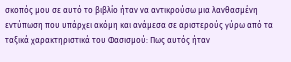σκοπός μου σε αυτό το βιβλίο ήταν να αντικρούσω μια λανθασμένη εντύπωση που υπάρχει ακόμη και ανάμεσα σε αριστερούς γύρω από τα ταξικά χαρακτηριστικά του Φασισμού: Πως αυτός ήταν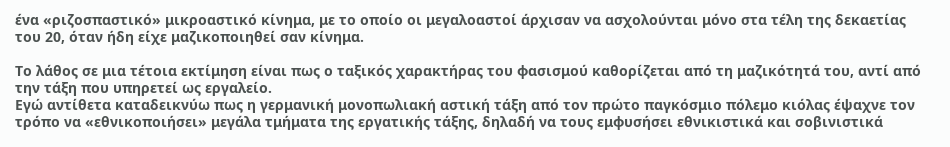ένα «ριζοσπαστικό» μικροαστικό κίνημα, με το οποίο οι μεγαλοαστοί άρχισαν να ασχολούνται μόνο στα τέλη της δεκαετίας του 20, όταν ήδη είχε μαζικοποιηθεί σαν κίνημα.

Το λάθος σε μια τέτοια εκτίμηση είναι πως ο ταξικός χαρακτήρας του φασισμού καθορίζεται από τη μαζικότητά του, αντί από την τάξη που υπηρετεί ως εργαλείο.
Εγώ αντίθετα καταδεικνύω πως η γερμανική μονοπωλιακή αστική τάξη από τον πρώτο παγκόσμιο πόλεμο κιόλας έψαχνε τον τρόπο να «εθνικοποιήσει» μεγάλα τμήματα της εργατικής τάξης, δηλαδή να τους εμφυσήσει εθνικιστικά και σοβινιστικά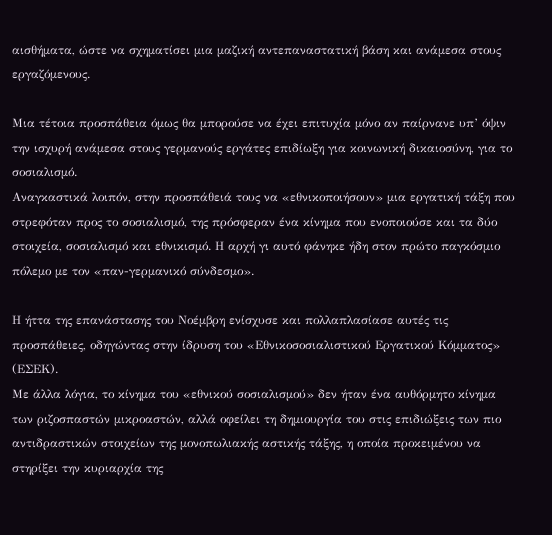αισθήματα, ώστε να σχηματίσει μια μαζική αντεπαναστατική βάση και ανάμεσα στους εργαζόμενους.

Μια τέτοια προσπάθεια όμως θα μπορούσε να έχει επιτυχία μόνο αν παίρνανε υπ’ όψιν την ισχυρή ανάμεσα στους γερμανούς εργάτες επιδίωξη για κοινωνική δικαιοσύνη, για το σοσιαλισμό.
Αναγκαστικά λοιπόν, στην προσπάθειά τους να «εθνικοποιήσουν» μια εργατική τάξη που στρεφόταν προς το σοσιαλισμό, της πρόσφεραν ένα κίνημα που ενοποιούσε και τα δύο στοιχεία, σοσιαλισμό και εθνικισμό. Η αρχή γι αυτό φάνηκε ήδη στον πρώτο παγκόσμιο πόλεμο με τον «παν-γερμανικό σύνδεσμο».

Η ήττα της επανάστασης του Νοέμβρη ενίσχυσε και πολλαπλασίασε αυτές τις προσπάθειες, οδηγώντας στην ίδρυση του «Εθνικοσοσιαλιστικού Εργατικού Κόμματος» (ΕΣΕΚ).
Με άλλα λόγια, το κίνημα του «εθνικού σοσιαλισμού» δεν ήταν ένα αυθόρμητο κίνημα των ριζοσπαστών μικροαστών, αλλά οφείλει τη δημιουργία του στις επιδιώξεις των πιο αντιδραστικών στοιχείων της μονοπωλιακής αστικής τάξης, η οποία προκειμένου να στηρίξει την κυριαρχία της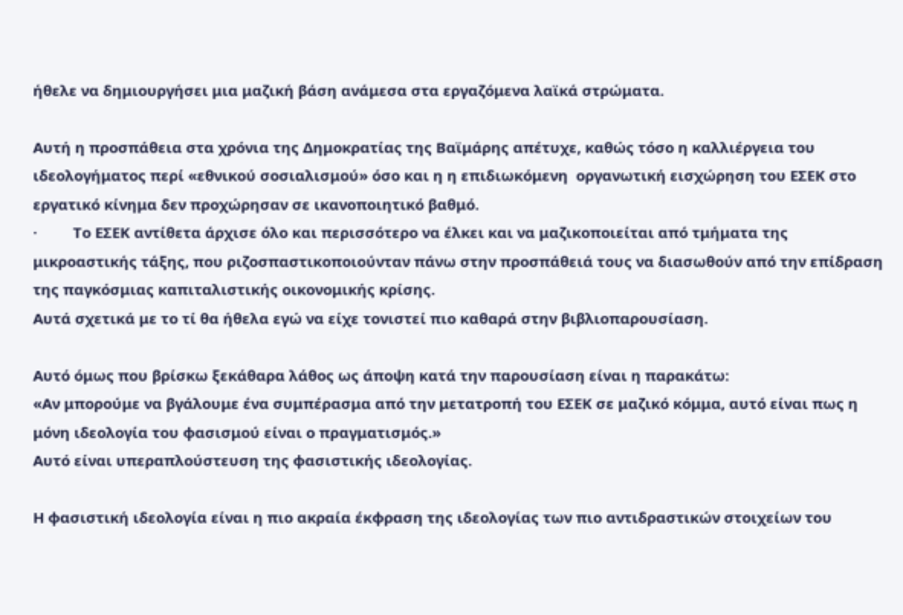ήθελε να δημιουργήσει μια μαζική βάση ανάμεσα στα εργαζόμενα λαϊκά στρώματα.

Αυτή η προσπάθεια στα χρόνια της Δημοκρατίας της Βαϊμάρης απέτυχε, καθώς τόσο η καλλιέργεια του ιδεολογήματος περί «εθνικού σοσιαλισμού» όσο και η η επιδιωκόμενη  οργανωτική εισχώρηση του ΕΣΕΚ στο εργατικό κίνημα δεν προχώρησαν σε ικανοποιητικό βαθμό.
·         Το ΕΣΕΚ αντίθετα άρχισε όλο και περισσότερο να έλκει και να μαζικοποιείται από τμήματα της μικροαστικής τάξης, που ριζοσπαστικοποιούνταν πάνω στην προσπάθειά τους να διασωθούν από την επίδραση της παγκόσμιας καπιταλιστικής οικονομικής κρίσης.
Αυτά σχετικά με το τί θα ήθελα εγώ να είχε τονιστεί πιο καθαρά στην βιβλιοπαρουσίαση.

Αυτό όμως που βρίσκω ξεκάθαρα λάθος ως άποψη κατά την παρουσίαση είναι η παρακάτω:
«Αν μπορούμε να βγάλουμε ένα συμπέρασμα από την μετατροπή του ΕΣΕΚ σε μαζικό κόμμα, αυτό είναι πως η μόνη ιδεολογία του φασισμού είναι ο πραγματισμός.»
Αυτό είναι υπεραπλούστευση της φασιστικής ιδεολογίας.

Η φασιστική ιδεολογία είναι η πιο ακραία έκφραση της ιδεολογίας των πιο αντιδραστικών στοιχείων του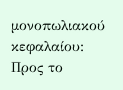μονοπωλιακού κεφαλαίου:
Προς το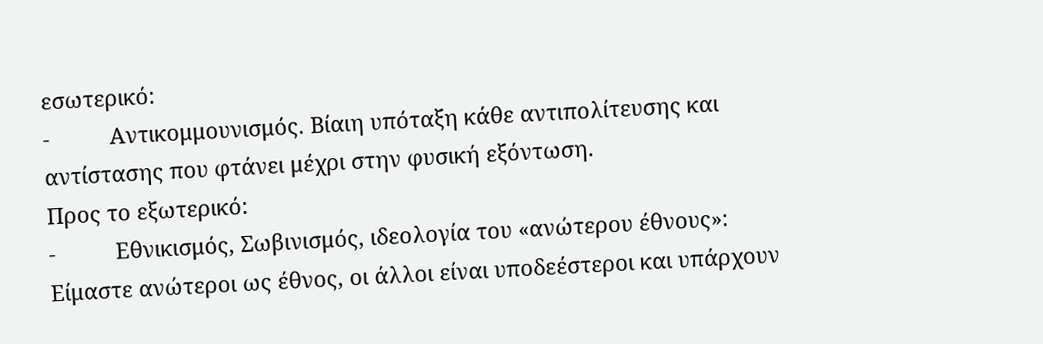εσωτερικό:
-          Αντικομμουνισμός. Βίαιη υπόταξη κάθε αντιπολίτευσης και αντίστασης που φτάνει μέχρι στην φυσική εξόντωση.
Προς το εξωτερικό:
-          Εθνικισμός, Σωβινισμός, ιδεολογία του «ανώτερου έθνους»: Είμαστε ανώτεροι ως έθνος, οι άλλοι είναι υποδεέστεροι και υπάρχουν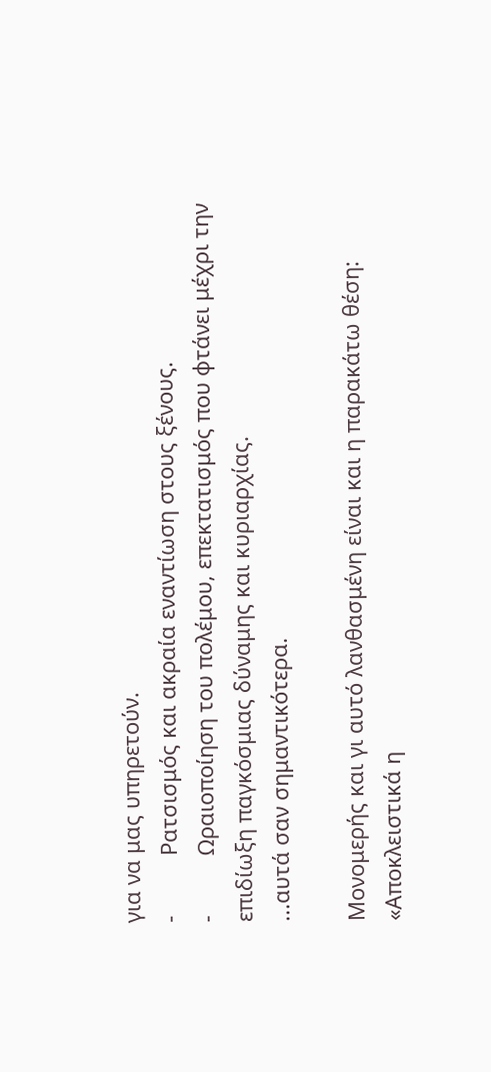για να μας υπηρετούν.
-          Ρατσισμός και ακραία εναντίωση στους ξένους.
-          Ωραιοποίηση του πολέμου, επεκτατισμός που φτάνει μέχρι την επιδίωξη παγκόσμιας δύναμης και κυριαρχίας.
...αυτά σαν σημαντικότερα.

Μονομερής και γι αυτό λανθασμένη είναι και η παρακάτω θέση: «Αποκλειστικά η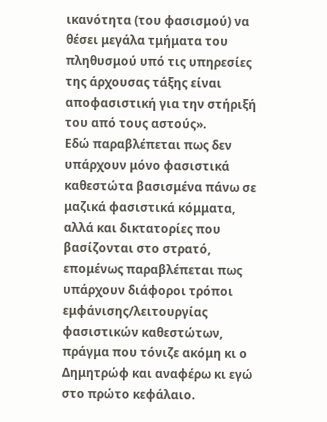ικανότητα (του φασισμού) να θέσει μεγάλα τμήματα του πληθυσμού υπό τις υπηρεσίες της άρχουσας τάξης είναι αποφασιστική για την στήριξή του από τους αστούς».
Εδώ παραβλέπεται πως δεν υπάρχουν μόνο φασιστικά καθεστώτα βασισμένα πάνω σε μαζικά φασιστικά κόμματα, αλλά και δικτατορίες που βασίζονται στο στρατό, επομένως παραβλέπεται πως υπάρχουν διάφοροι τρόποι εμφάνισης/λειτουργίας φασιστικών καθεστώτων, πράγμα που τόνιζε ακόμη κι ο Δημητρώφ και αναφέρω κι εγώ στο πρώτο κεφάλαιο.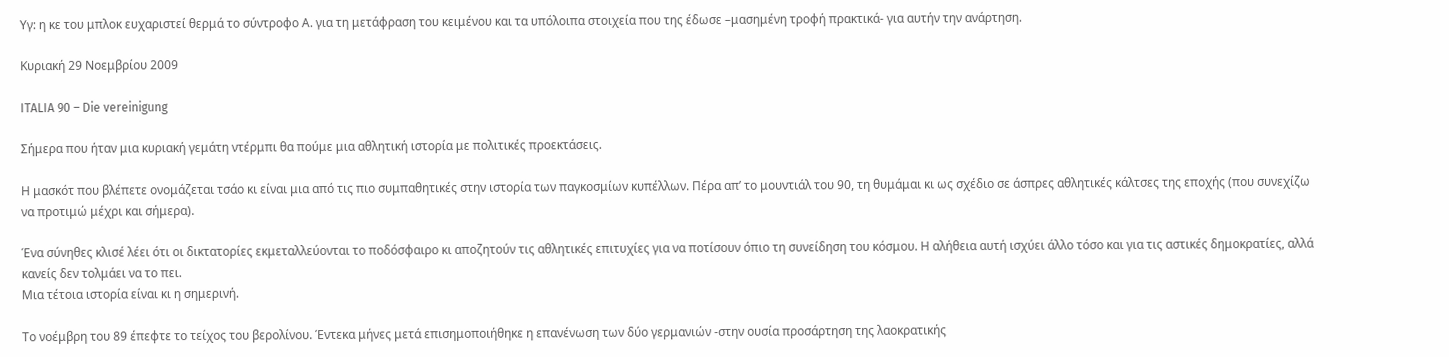Υγ: η κε του μπλοκ ευχαριστεί θερμά το σύντροφο Α. για τη μετάφραση του κειμένου και τα υπόλοιπα στοιχεία που της έδωσε –μασημένη τροφή πρακτικά- για αυτήν την ανάρτηση.

Κυριακή 29 Νοεμβρίου 2009

ITALIA 90 – Die vereinigung

Σήμερα που ήταν μια κυριακή γεμάτη ντέρμπι θα πούμε μια αθλητική ιστορία με πολιτικές προεκτάσεις.

Η μασκότ που βλέπετε ονομάζεται τσάο κι είναι μια από τις πιο συμπαθητικές στην ιστορία των παγκοσμίων κυπέλλων. Πέρα απ’ το μουντιάλ του 90, τη θυμάμαι κι ως σχέδιο σε άσπρες αθλητικές κάλτσες της εποχής (που συνεχίζω να προτιμώ μέχρι και σήμερα).

Ένα σύνηθες κλισέ λέει ότι οι δικτατορίες εκμεταλλεύονται το ποδόσφαιρο κι αποζητούν τις αθλητικές επιτυχίες για να ποτίσουν όπιο τη συνείδηση του κόσμου. Η αλήθεια αυτή ισχύει άλλο τόσο και για τις αστικές δημοκρατίες, αλλά κανείς δεν τολμάει να το πει.
Μια τέτοια ιστορία είναι κι η σημερινή.

Το νοέμβρη του 89 έπεφτε το τείχος του βερολίνου. Έντεκα μήνες μετά επισημοποιήθηκε η επανένωση των δύο γερμανιών -στην ουσία προσάρτηση της λαοκρατικής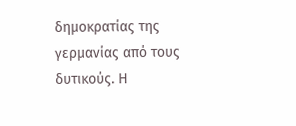δημοκρατίας της γερμανίας από τους δυτικούς. Η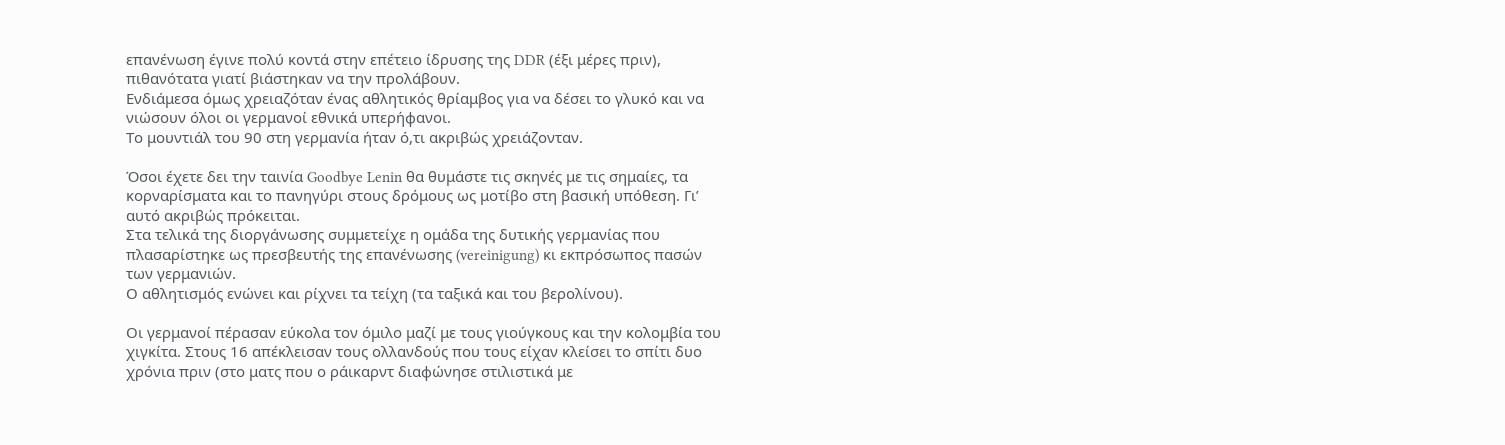επανένωση έγινε πολύ κοντά στην επέτειο ίδρυσης της DDR (έξι μέρες πριν), πιθανότατα γιατί βιάστηκαν να την προλάβουν.
Ενδιάμεσα όμως χρειαζόταν ένας αθλητικός θρίαμβος για να δέσει το γλυκό και να νιώσουν όλοι οι γερμανοί εθνικά υπερήφανοι.
Το μουντιάλ του 90 στη γερμανία ήταν ό,τι ακριβώς χρειάζονταν.

Όσοι έχετε δει την ταινία Goodbye Lenin θα θυμάστε τις σκηνές με τις σημαίες, τα κορναρίσματα και το πανηγύρι στους δρόμους ως μοτίβο στη βασική υπόθεση. Γι’ αυτό ακριβώς πρόκειται.
Στα τελικά της διοργάνωσης συμμετείχε η ομάδα της δυτικής γερμανίας που πλασαρίστηκε ως πρεσβευτής της επανένωσης (vereinigung) κι εκπρόσωπος πασών των γερμανιών.
Ο αθλητισμός ενώνει και ρίχνει τα τείχη (τα ταξικά και του βερολίνου).

Οι γερμανοί πέρασαν εύκολα τον όμιλο μαζί με τους γιούγκους και την κολομβία του χιγκίτα. Στους 16 απέκλεισαν τους ολλανδούς που τους είχαν κλείσει το σπίτι δυο χρόνια πριν (στο ματς που ο ράικαρντ διαφώνησε στιλιστικά με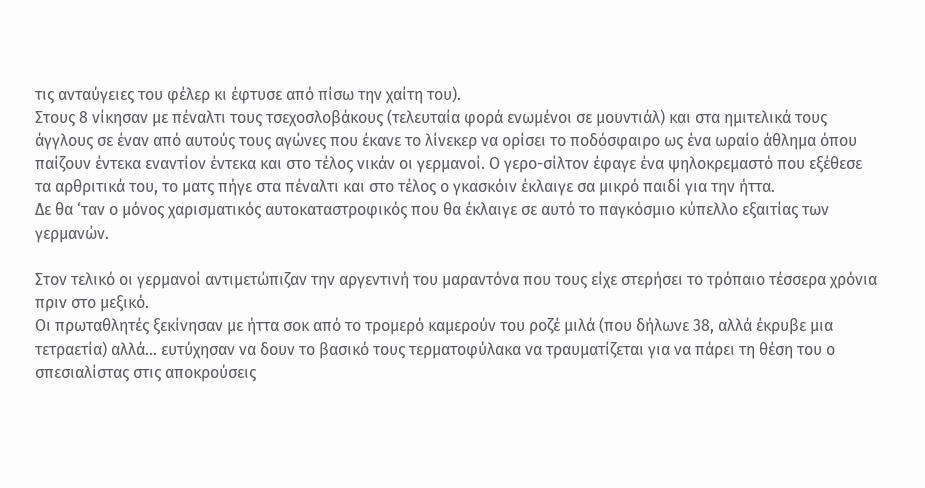τις ανταύγειες του φέλερ κι έφτυσε από πίσω την χαίτη του).
Στους 8 νίκησαν με πέναλτι τους τσεχοσλοβάκους (τελευταία φορά ενωμένοι σε μουντιάλ) και στα ημιτελικά τους άγγλους σε έναν από αυτούς τους αγώνες που έκανε το λίνεκερ να ορίσει το ποδόσφαιρο ως ένα ωραίο άθλημα όπου παίζουν έντεκα εναντίον έντεκα και στο τέλος νικάν οι γερμανοί. Ο γερο-σίλτον έφαγε ένα ψηλοκρεμαστό που εξέθεσε τα αρθριτικά του, το ματς πήγε στα πέναλτι και στο τέλος ο γκασκόιν έκλαιγε σα μικρό παιδί για την ήττα.
Δε θα ‘ταν ο μόνος χαρισματικός αυτοκαταστροφικός που θα έκλαιγε σε αυτό το παγκόσμιο κύπελλο εξαιτίας των γερμανών.

Στον τελικό οι γερμανοί αντιμετώπιζαν την αργεντινή του μαραντόνα που τους είχε στερήσει το τρόπαιο τέσσερα χρόνια πριν στο μεξικό.
Οι πρωταθλητές ξεκίνησαν με ήττα σοκ από το τρομερό καμερούν του ροζέ μιλά (που δήλωνε 38, αλλά έκρυβε μια τετραετία) αλλά... ευτύχησαν να δουν το βασικό τους τερματοφύλακα να τραυματίζεται για να πάρει τη θέση του ο σπεσιαλίστας στις αποκρούσεις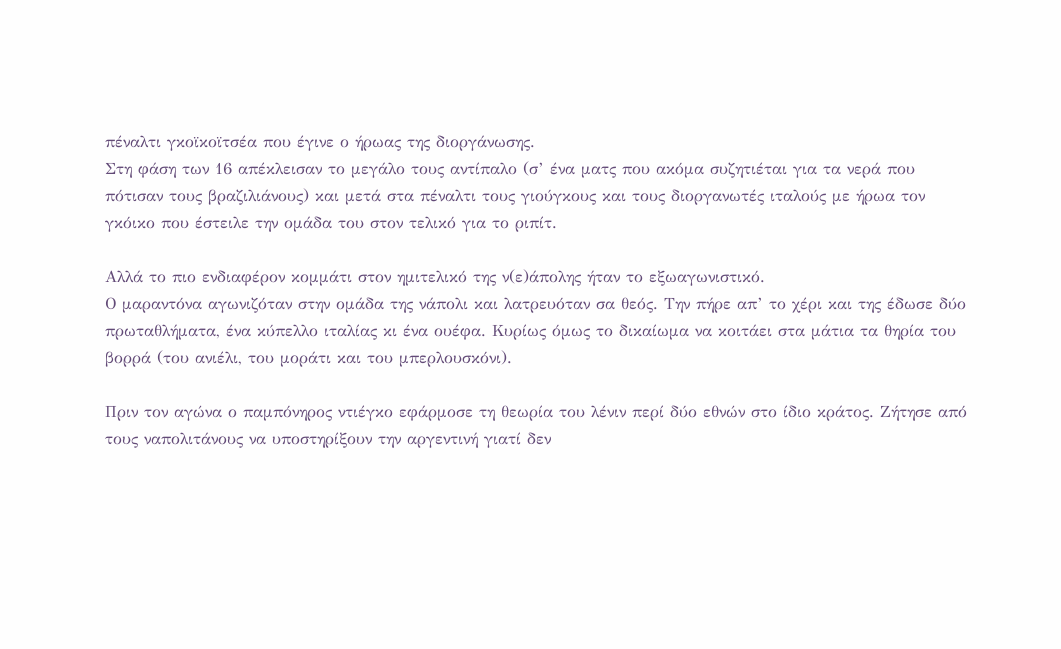πέναλτι γκοϊκοϊτσέα που έγινε ο ήρωας της διοργάνωσης.
Στη φάση των 16 απέκλεισαν το μεγάλο τους αντίπαλο (σ’ ένα ματς που ακόμα συζητιέται για τα νερά που πότισαν τους βραζιλιάνους) και μετά στα πέναλτι τους γιούγκους και τους διοργανωτές ιταλούς με ήρωα τον γκόικο που έστειλε την ομάδα του στον τελικό για το ριπίτ.

Αλλά το πιο ενδιαφέρον κομμάτι στον ημιτελικό της ν(ε)άπολης ήταν το εξωαγωνιστικό.
Ο μαραντόνα αγωνιζόταν στην ομάδα της νάπολι και λατρευόταν σα θεός. Την πήρε απ’ το χέρι και της έδωσε δύο πρωταθλήματα, ένα κύπελλο ιταλίας κι ένα ουέφα. Κυρίως όμως το δικαίωμα να κοιτάει στα μάτια τα θηρία του βορρά (του ανιέλι, του μοράτι και του μπερλουσκόνι).

Πριν τον αγώνα ο παμπόνηρος ντιέγκο εφάρμοσε τη θεωρία του λένιν περί δύο εθνών στο ίδιο κράτος. Ζήτησε από τους ναπολιτάνους να υποστηρίξουν την αργεντινή γιατί δεν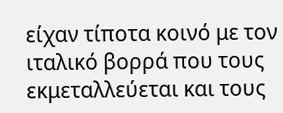είχαν τίποτα κοινό με τον ιταλικό βορρά που τους εκμεταλλεύεται και τους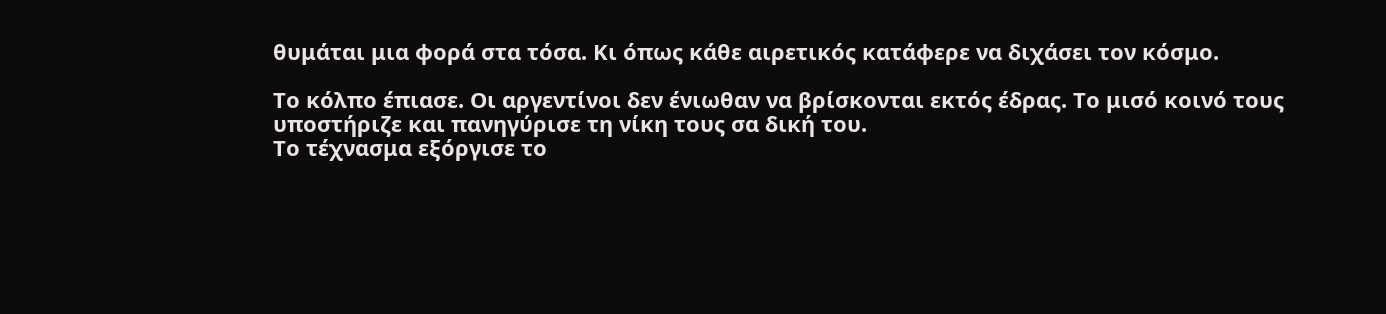θυμάται μια φορά στα τόσα. Κι όπως κάθε αιρετικός κατάφερε να διχάσει τον κόσμο.

Το κόλπο έπιασε. Οι αργεντίνοι δεν ένιωθαν να βρίσκονται εκτός έδρας. Το μισό κοινό τους υποστήριζε και πανηγύρισε τη νίκη τους σα δική του.
Το τέχνασμα εξόργισε το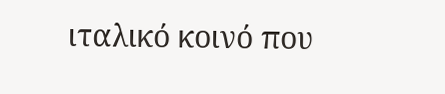ιταλικό κοινό που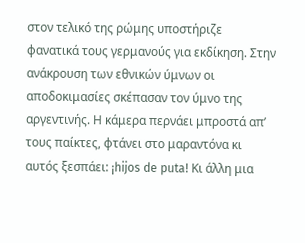στον τελικό της ρώμης υποστήριζε φανατικά τους γερμανούς για εκδίκηση. Στην ανάκρουση των εθνικών ύμνων οι αποδοκιμασίες σκέπασαν τον ύμνο της αργεντινής. Η κάμερα περνάει μπροστά απ’ τους παίκτες, φτάνει στο μαραντόνα κι αυτός ξεσπάει: ¡hijos de puta! Κι άλλη μια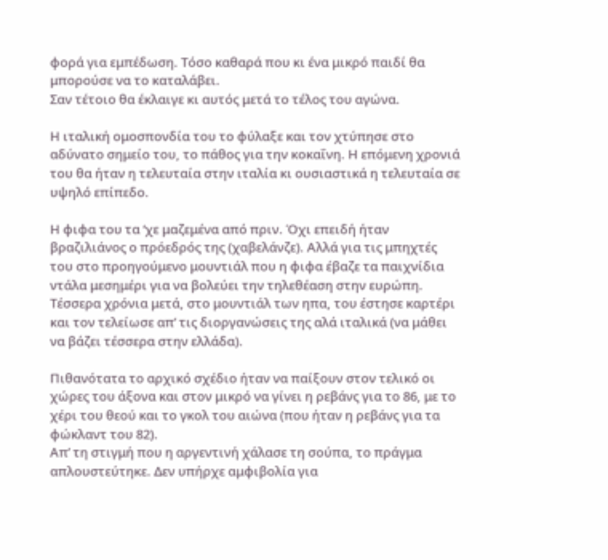φορά για εμπέδωση. Τόσο καθαρά που κι ένα μικρό παιδί θα μπορούσε να το καταλάβει.
Σαν τέτοιο θα έκλαιγε κι αυτός μετά το τέλος του αγώνα.

Η ιταλική ομοσπονδία του το φύλαξε και τον χτύπησε στο αδύνατο σημείο του, το πάθος για την κοκαΐνη. Η επόμενη χρονιά του θα ήταν η τελευταία στην ιταλία κι ουσιαστικά η τελευταία σε υψηλό επίπεδο.

Η φιφα του τα ‘χε μαζεμένα από πριν. Όχι επειδή ήταν βραζιλιάνος ο πρόεδρός της (χαβελάνζε). Αλλά για τις μπηχτές του στο προηγούμενο μουντιάλ που η φιφα έβαζε τα παιχνίδια ντάλα μεσημέρι για να βολεύει την τηλεθέαση στην ευρώπη.
Τέσσερα χρόνια μετά, στο μουντιάλ των ηπα, του έστησε καρτέρι και τον τελείωσε απ’ τις διοργανώσεις της αλά ιταλικά (να μάθει να βάζει τέσσερα στην ελλάδα).

Πιθανότατα το αρχικό σχέδιο ήταν να παίξουν στον τελικό οι χώρες του άξονα και στον μικρό να γίνει η ρεβάνς για το 86, με το χέρι του θεού και το γκολ του αιώνα (που ήταν η ρεβάνς για τα φώκλαντ του 82).
Απ’ τη στιγμή που η αργεντινή χάλασε τη σούπα, το πράγμα απλουστεύτηκε. Δεν υπήρχε αμφιβολία για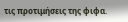τις προτιμήσεις της φιφα.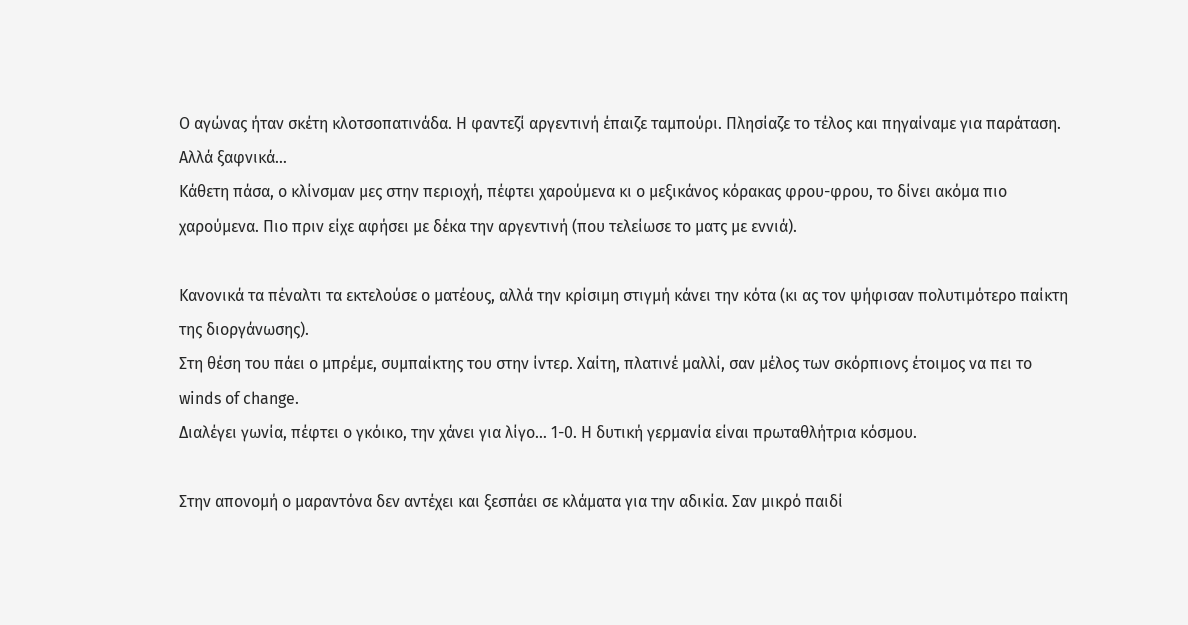Ο αγώνας ήταν σκέτη κλοτσοπατινάδα. Η φαντεζί αργεντινή έπαιζε ταμπούρι. Πλησίαζε το τέλος και πηγαίναμε για παράταση. Αλλά ξαφνικά…
Κάθετη πάσα, ο κλίνσμαν μες στην περιοχή, πέφτει χαρούμενα κι ο μεξικάνος κόρακας φρου-φρου, το δίνει ακόμα πιο χαρούμενα. Πιο πριν είχε αφήσει με δέκα την αργεντινή (που τελείωσε το ματς με εννιά).

Κανονικά τα πέναλτι τα εκτελούσε ο ματέους, αλλά την κρίσιμη στιγμή κάνει την κότα (κι ας τον ψήφισαν πολυτιμότερο παίκτη της διοργάνωσης).
Στη θέση του πάει ο μπρέμε, συμπαίκτης του στην ίντερ. Χαίτη, πλατινέ μαλλί, σαν μέλος των σκόρπιονς έτοιμος να πει το winds of change.
Διαλέγει γωνία, πέφτει ο γκόικο, την χάνει για λίγο… 1-0. Η δυτική γερμανία είναι πρωταθλήτρια κόσμου.

Στην απονομή ο μαραντόνα δεν αντέχει και ξεσπάει σε κλάματα για την αδικία. Σαν μικρό παιδί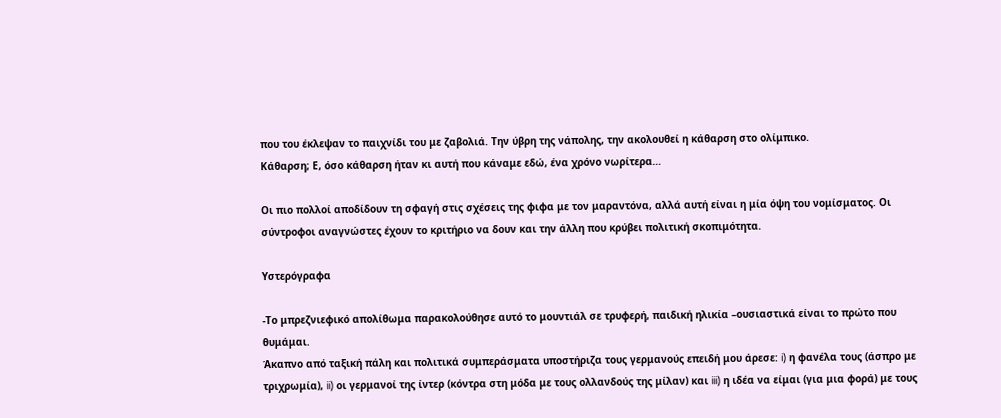που του έκλεψαν το παιχνίδι του με ζαβολιά. Την ύβρη της νάπολης, την ακολουθεί η κάθαρση στο ολίμπικο.
Κάθαρση; Ε, όσο κάθαρση ήταν κι αυτή που κάναμε εδώ, ένα χρόνο νωρίτερα…

Οι πιο πολλοί αποδίδουν τη σφαγή στις σχέσεις της φιφα με τον μαραντόνα, αλλά αυτή είναι η μία όψη του νομίσματος. Οι σύντροφοι αναγνώστες έχουν το κριτήριο να δουν και την άλλη που κρύβει πολιτική σκοπιμότητα.

Υστερόγραφα

-Το μπρεζνιεφικό απολίθωμα παρακολούθησε αυτό το μουντιάλ σε τρυφερή, παιδική ηλικία –ουσιαστικά είναι το πρώτο που θυμάμαι.
Άκαπνο από ταξική πάλη και πολιτικά συμπεράσματα υποστήριζα τους γερμανούς επειδή μου άρεσε: i) η φανέλα τους (άσπρο με τριχρωμία), ii) οι γερμανοί της ίντερ (κόντρα στη μόδα με τους ολλανδούς της μίλαν) και iii) η ιδέα να είμαι (για μια φορά) με τους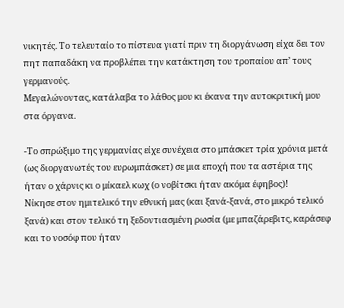νικητές. Το τελευταίο το πίστευα γιατί πριν τη διοργάνωση είχα δει τον πητ παπαδάκη να προβλέπει την κατάκτηση του τροπαίου απ’ τους γερμανούς.
Μεγαλώνοντας, κατάλαβα το λάθος μου κι έκανα την αυτοκριτική μου στα όργανα.

-Το σπρώξιμο της γερμανίας είχε συνέχεια στο μπάσκετ τρία χρόνια μετά (ως διοργανωτές του ευρωμπάσκετ) σε μια εποχή που τα αστέρια της ήταν ο χάρνις κι ο μίκαελ κωχ (ο νοβίτσκι ήταν ακόμα έφηβος)!
Νίκησε στον ημιτελικό την εθνική μας (και ξανά-ξανά, στο μικρό τελικό ξανά) και στον τελικό τη ξεδοντιασμένη ρωσία (με μπαζάρεβιτς, καράσεφ και το νοσόφ που ήταν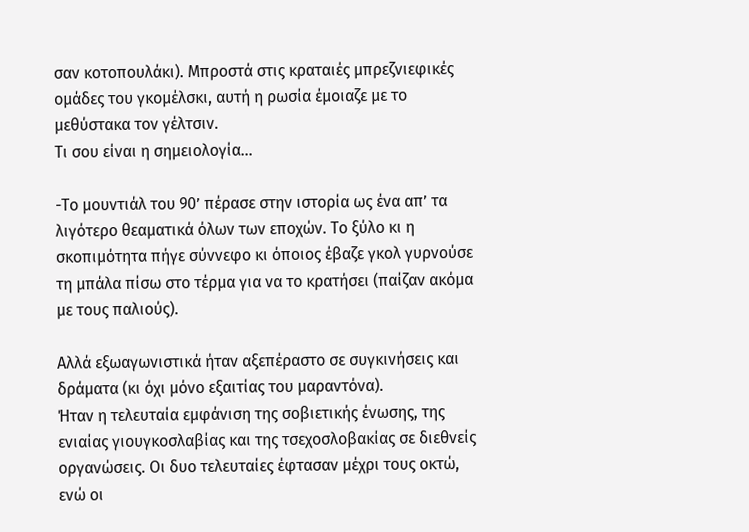σαν κοτοπουλάκι). Μπροστά στις κραταιές μπρεζνιεφικές ομάδες του γκομέλσκι, αυτή η ρωσία έμοιαζε με το μεθύστακα τον γέλτσιν.
Τι σου είναι η σημειολογία…

-Το μουντιάλ του 90’ πέρασε στην ιστορία ως ένα απ’ τα λιγότερο θεαματικά όλων των εποχών. Το ξύλο κι η σκοπιμότητα πήγε σύννεφο κι όποιος έβαζε γκολ γυρνούσε τη μπάλα πίσω στο τέρμα για να το κρατήσει (παίζαν ακόμα με τους παλιούς).

Αλλά εξωαγωνιστικά ήταν αξεπέραστο σε συγκινήσεις και δράματα (κι όχι μόνο εξαιτίας του μαραντόνα).
Ήταν η τελευταία εμφάνιση της σοβιετικής ένωσης, της ενιαίας γιουγκοσλαβίας και της τσεχοσλοβακίας σε διεθνείς οργανώσεις. Οι δυο τελευταίες έφτασαν μέχρι τους οκτώ, ενώ οι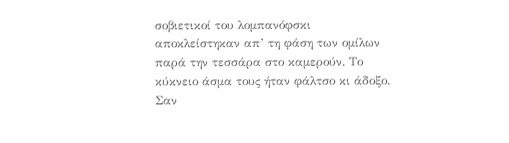σοβιετικοί του λομπανόφσκι αποκλείστηκαν απ’ τη φάση των ομίλων παρά την τεσσάρα στο καμερούν. Το κύκνειο άσμα τους ήταν φάλτσο κι άδοξο. Σαν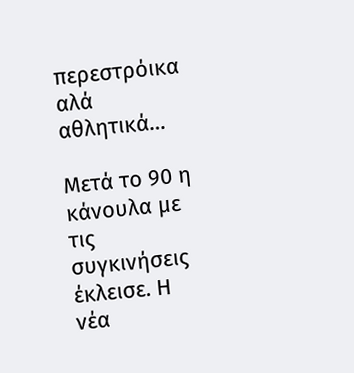περεστρόικα αλά αθλητικά…

Μετά το 90 η κάνουλα με τις συγκινήσεις έκλεισε. Η νέα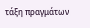τάξη πραγμάτων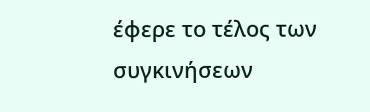έφερε το τέλος των συγκινήσεων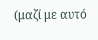(μαζί με αυτό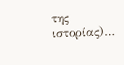της ιστορίας)…